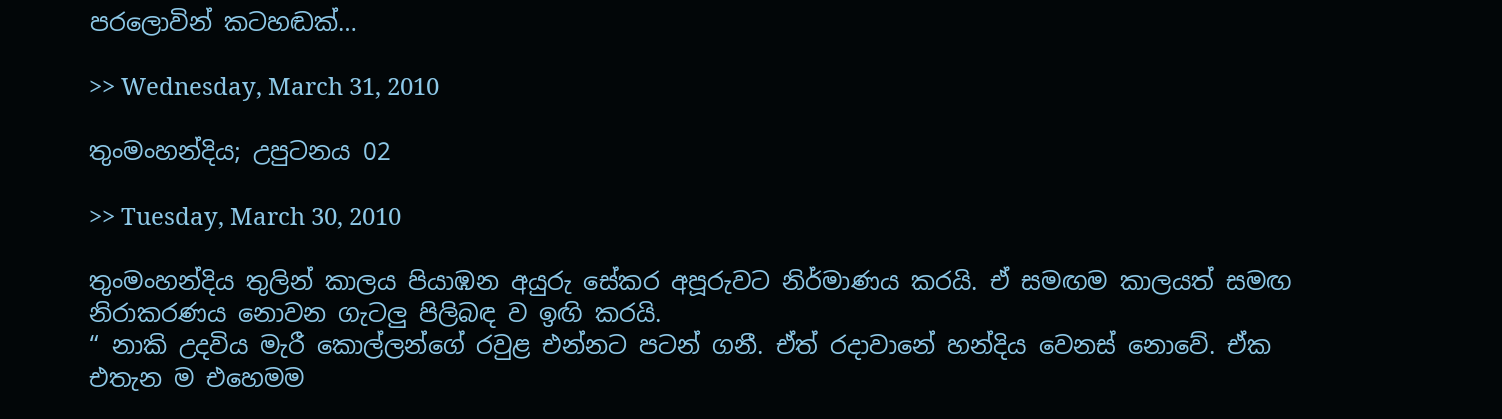පරලොවින් කටහඬක්…

>> Wednesday, March 31, 2010

තුංමංහන්දිය; උපුටනය 02

>> Tuesday, March 30, 2010

තුංමංහන්දිය තුලින් කාලය පියාඹන අයුරු සේකර අපූරුවට නිර්මාණය කරයි. ඒ සමඟම කාලයත් සමඟ නිරාකරණය නොවන ගැටලු පිලිබඳ ව ඉඟි කරයි.
“ නාකි උදවිය මැරී කොල්ලන්ගේ රවුළ එන්නට පටන් ගනී. ඒත් රදාවානේ හන්දිය වෙනස් නොවේ. ඒක එතැන ම එහෙමම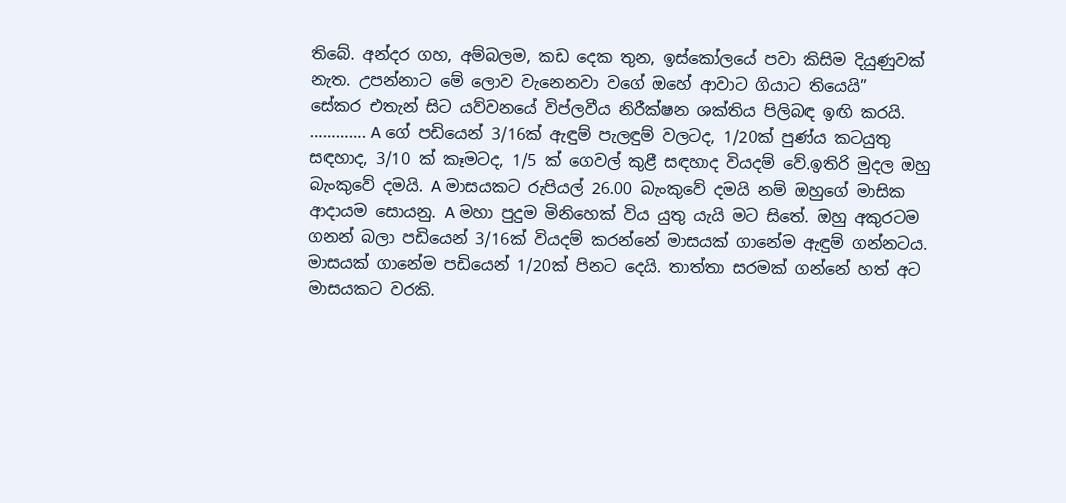තිබේ. අන්දර ගහ, අම්බලම, කඩ දෙක තුන, ඉස්කෝලයේ පවා කිසිම දියුණුවක් නැත. උපන්නාට මේ ලොව වැනෙනවා වගේ ඔහේ ආවාට ගියාට තියෙයි”
සේකර එතැන් සිට යව්වනයේ විප්ලවීය නිරීක්ෂන ශක්තිය පිලිබඳ ඉඟි කරයි.
…………. A ගේ පඩියෙන් 3/16ක් ඇඳුම් පැලඳුම් වලටද, 1/20ක් පුණ්ය කටයුතු සඳහාද, 3/10 ක් කෑමටද, 1/5 ක් ගෙවල් කුළී සඳහාද වියදම් වේ.ඉතිරි මුදල ඔහු බැංකුවේ දමයි. A මාසයකට රුපියල් 26.00 බැංකුවේ දමයි නම් ඔහුගේ මාසික ආදායම සොයනු. A මහා පුදුම මිනිහෙක් විය යුතු යැයි මට සිතේ. ඔහු අකුරටම ගනන් බලා පඩියෙන් 3/16ක් වියදම් කරන්නේ මාසයක් ගානේම ඇඳුම් ගන්නටය. මාසයක් ගානේම පඩියෙන් 1/20ක් පිනට දෙයි. තාත්තා සරමක් ගන්නේ හත් අට මාසයකට වරකි.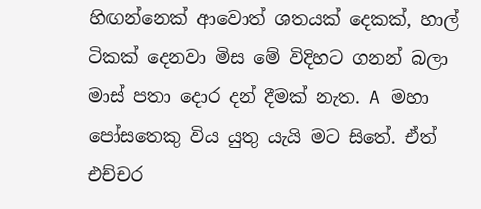හිඟන්නෙක් ආවොත් ශතයක් දෙකක්, හාල් ටිකක් දෙනවා මිස මේ විදිහට ගනන් බලා මාස් පතා දොර දන් දීමක් නැත. A මහා පෝසතෙකු විය යුතු යැයි මට සිතේ. ඒත් එච්චර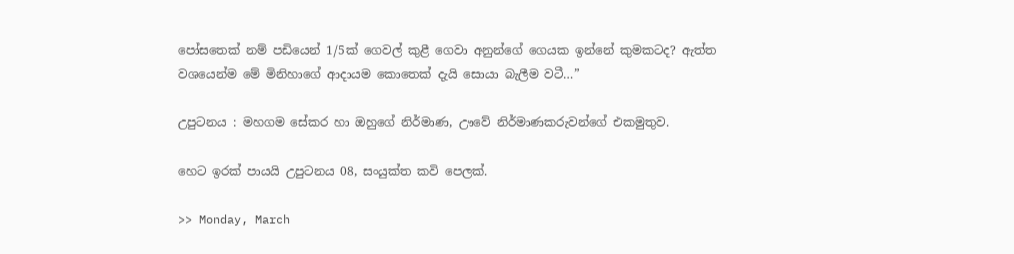පෝසතෙක් නම් පඩියෙන් 1/5ක් ගෙවල් කුළී ගෙවා අනුන්ගේ ගෙයක ඉන්නේ කුමකටද? ඇත්ත වශයෙන්ම මේ මිනිහාගේ ආදායම කොතෙක් දැයි සොයා බැලීම වටී…”

උපුටනය : මහගම සේකර හා ඔහුගේ නිර්මාණ, ඌවේ නිර්මාණකරුවන්ගේ එකමුතුව.

හෙට ඉරක් පායයි උපුටනය 08, සංයුක්ත කවි පෙලක්.

>> Monday, March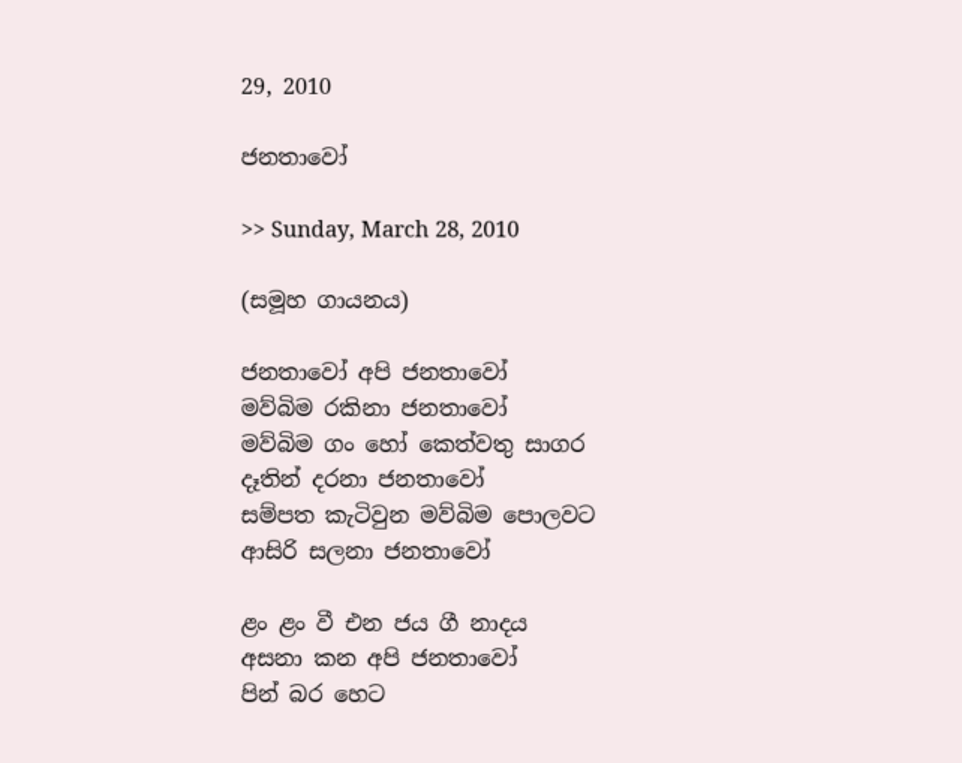29, 2010

ජනතාවෝ

>> Sunday, March 28, 2010

(සමූහ ගායනය)

ජනතාවෝ අපි ජනතාවෝ
මව්බිම රකිනා ජනතාවෝ
මව්බිම ගං හෝ කෙත්වතු සාගර
දෑතින් දරනා ජනතාවෝ
සම්පත කැටිවුන මව්බිම පොලවට
ආසිරි සලනා ජනතාවෝ

ළං ළං වී එන ජය ගී නාදය
අසනා කන අපි ජනතාවෝ
පින් බර හෙට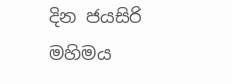දින ජයසිරි මහිමය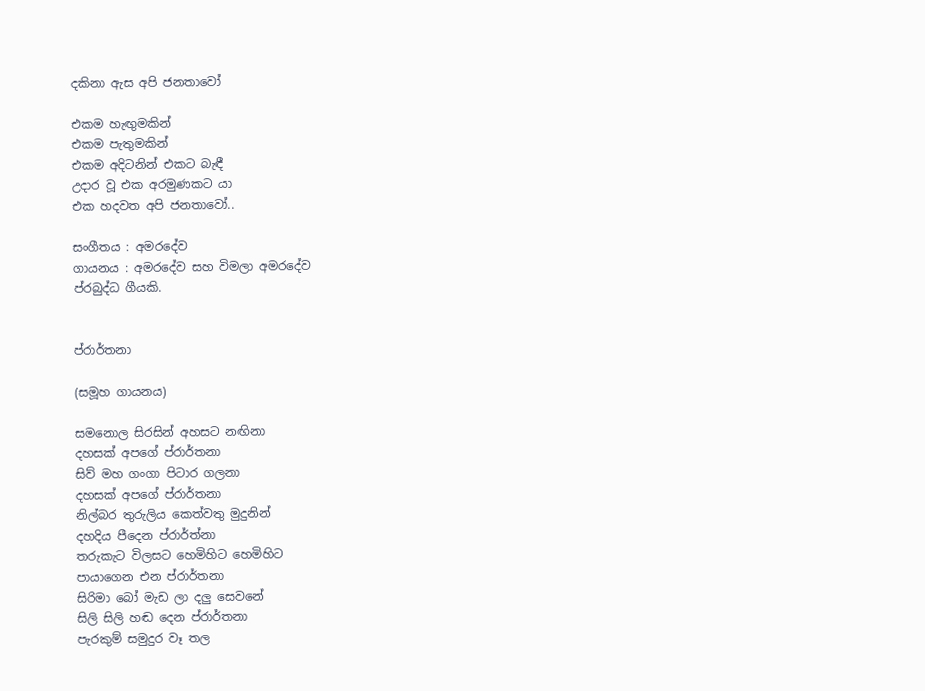දකිනා ඇස අපි ජනතාවෝ

එකම හැඟුමකින්
එකම පැතුමකින්
එකම අදිටනින් එකට බැඳී
උදාර වූ එක අරමුණකට යා
එක හදවත අපි ජනතාවෝ..

සංගීතය : අමරදේව
ගායනය : අමරදේව සහ විමලා අමරදේව
ප්රබුද්ධ ගීයකි.


ප්රාර්තනා

(සමූහ ගායනය)

සමනොල සිරසින් අහසට නඟිනා
දහසක් අපගේ ප්රාර්තනා
සිව් මහ ගංගා පිටාර ගලනා
දහසක් අපගේ ප්රාර්තනා
නිල්බර තුරුලිය කෙත්වතු මුදුනින්
දහදිය පීදෙන ප්රාර්ත්නා
තරුකැට විලසට හෙමිහිට හෙමිහිට
පායාගෙන එන ප්රාර්තනා
සිරිමා බෝ මැඩ ලා දලු සෙවනේ
සිලි සිලි හඬ දෙන ප්රාර්තනා
පැරකුම් සමුදුර වෑ තල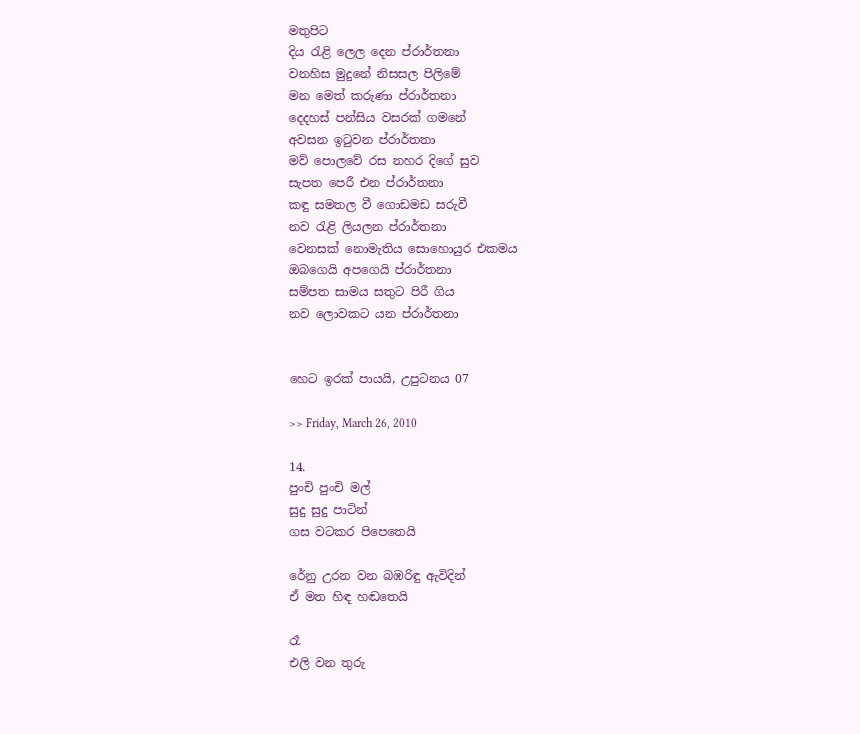මතුපිට
දිය රැළි ලෙල දෙන ප්රාර්තනා
වනහිස මුදුනේ නිසසල පිලිමේ
මන මෙත් කරුණා ප්රාර්තනා
දෙදහස් පන්සිය වසරක් ගමනේ
අවසන ඉටුවන ප්රාර්තනා
මව් පොලවේ රස නහර දිගේ සුව
සැපත පෙරී එන ප්රාර්තනා
කඳු සමතල වී ගොඩමඩ සරුවී
නව රැළි ලියලන ප්රාර්තනා
වෙනසක් නොමැතිය සොහොයුර එකමය
ඔබගෙයි අපගෙයි ප්රාර්තනා
සම්පත සාමය සතුට පිරී ගිය
නව ලොවකට යන ප්රාර්තනා


හෙට ඉරක් පායයි, උපුටනය 07

>> Friday, March 26, 2010

14.
පුංචි පුංචි මල්
සුදු සුදු පාටින්
ගස වටකර පිපෙතෙයි

රේනු උරන වන බඹරිඳු ඇවිදින්
ඒ මත හිඳ හඬතෙයි

රෑ
එලි වන තුරු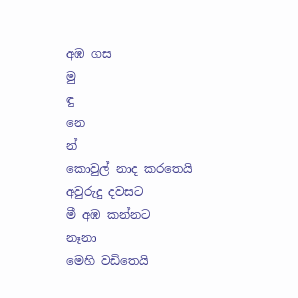අඹ ගස
මු
ඳු
නෙ
න්
කොවුල් නාද කරතෙයි
අවුරුදු දවසට
මී අඹ කන්නට
නෑනා
මෙහි වඩිතෙයි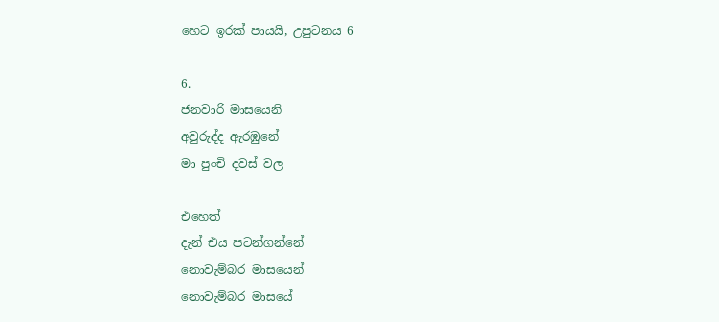හෙට ඉරක් පායයි, උපුටනය 6

6.
ජනවාරි මාසයෙනි
අවුරුද්ද ඇරඹුනේ
මා පුංචි දවස් වල

එහෙත්
දැන් එය පටන්ගන්නේ
නොවැම්බර මාසයෙන්
නොවැම්බර මාසයේ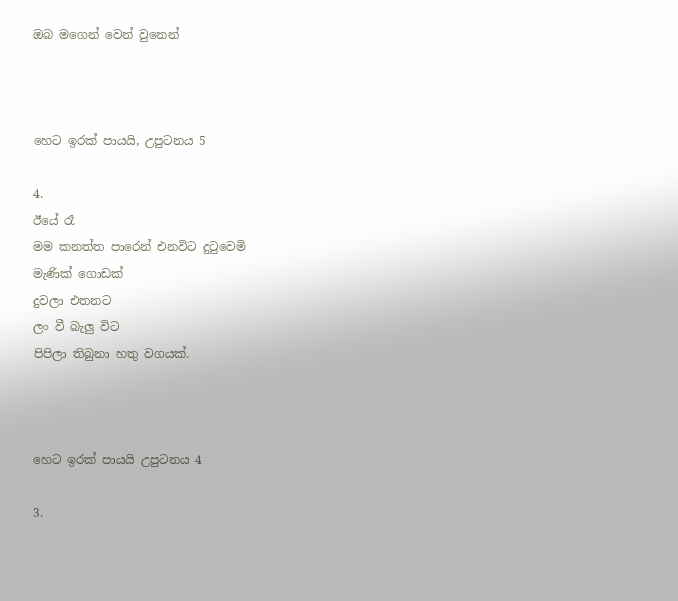ඔබ මගෙන් වෙන් වුනෙන්



හෙට ඉරක් පායයි, උපුටනය 5

4.
ඊයේ රෑ
මම කනත්ත පාරෙන් එනවිට දුටුවෙමි
මැණික් ගොඩක්
දුවලා එතනට
ලං වී බැලු විට
පිපිලා තිබුනා හතු වගයක්.



හෙට ඉරක් පායයි උපුටනය 4

3.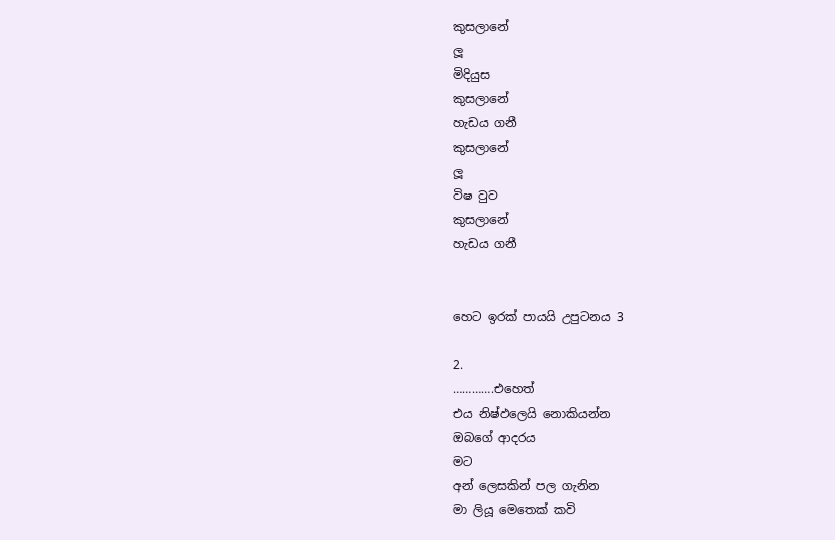කුසලානේ
ලූ
මිදියුස
කුසලානේ
හැඩය ගනී
කුසලානේ
ලූ
විෂ වුව
කුසලානේ
හැඩය ගනී


හෙට ඉරක් පායයි උපුටනය 3

2.
………….එහෙත්
එය නිෂ්ඵලෙයි නොකියන්න
ඔබගේ ආදරය
මට
අන් ලෙසකින් පල ගැනින
මා ලියූ මෙතෙක් කවි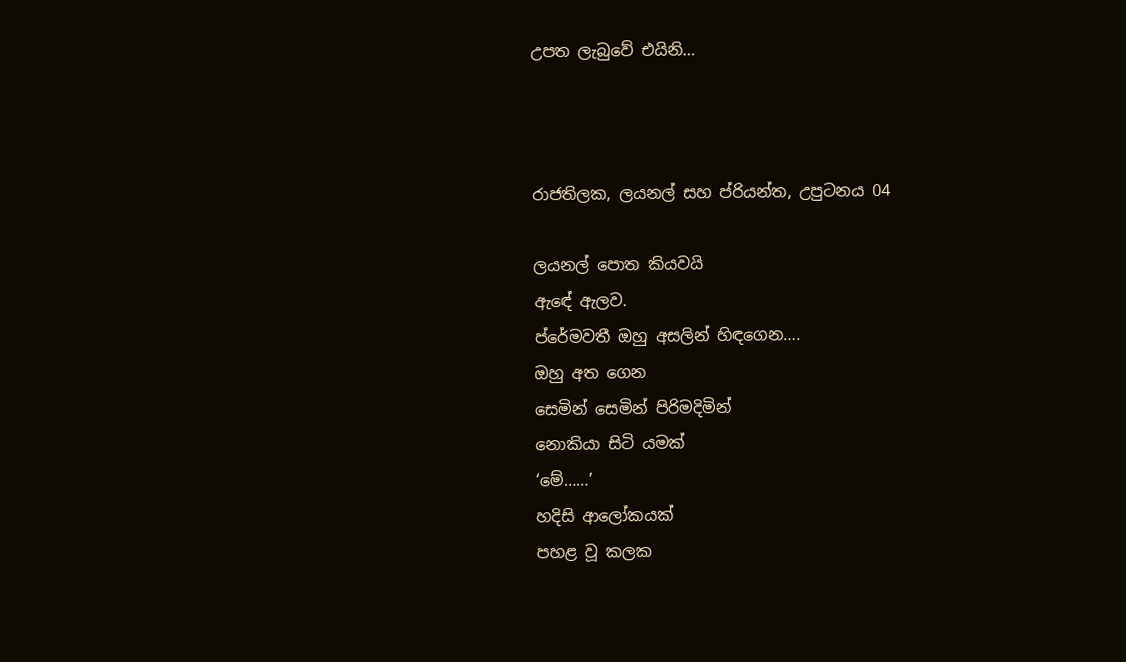උපත ලැබුවේ එයිනි…



රාජතිලක, ලයනල් සහ ප්රියන්ත, උපුටනය 04

ලයනල් පොත කියවයි
ඇඳේ ඇලව.
ප්රේමවතී ඔහු අසලින් හිඳගෙන….
ඔහු අත ගෙන
සෙමින් සෙමින් පිරිමදිමින්
නොකියා සිටි යමක්
‘මේ……’
හදිසි ආලෝකයක්
පහළ වූ කලක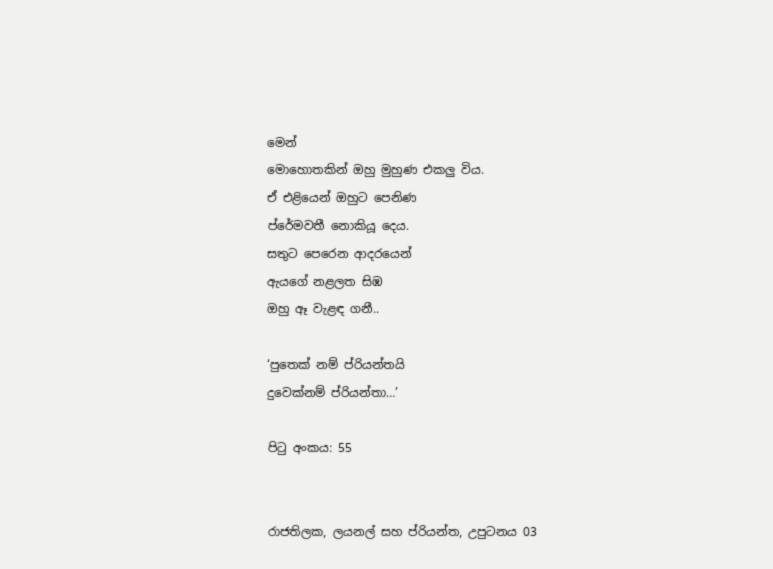මෙන්
මොහොතකින් ඔහු මුහුණ එකලු විය.
ඒ එළියෙන් ඔහුට පෙනිණ
ප්රේමවතී නොකියූ දෙය.
සතුට පෙරෙන ආදරයෙන්
ඇයගේ නළලත සිඹ
ඔහු ඈ වැළඳ ගනී..

‘පුතෙක් නම් ප්රියන්තයි
දුවෙක්නම් ප්රියන්තා…’

පිටු අංකය: 55


රාජතිලක, ලයනල් සහ ප්රියන්ත, උපුටනය 03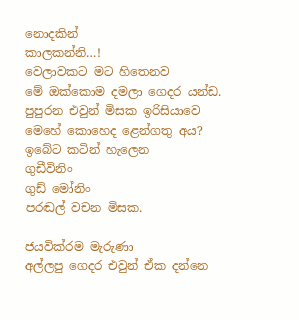නොදකින්
කාලකන්නි…!
වෙලාවකට මට හිතෙනව
මේ ඔක්කොම දමලා ගෙදර යන්ඩ.
පුපුරන එවුන් මිසක ඉරිසියාවෙ
මෙහේ කොහෙද ළෙන්ගතු අය?
ඉබේට කටින් හැලෙන
ගුඩීවිනිං
ගුඩ් මෝනිං
පරඬල් වචන මිසක.

ජයවික්රම මැරුණා
අල්ලපු ගෙදර එවුන් ඒක දන්නෙ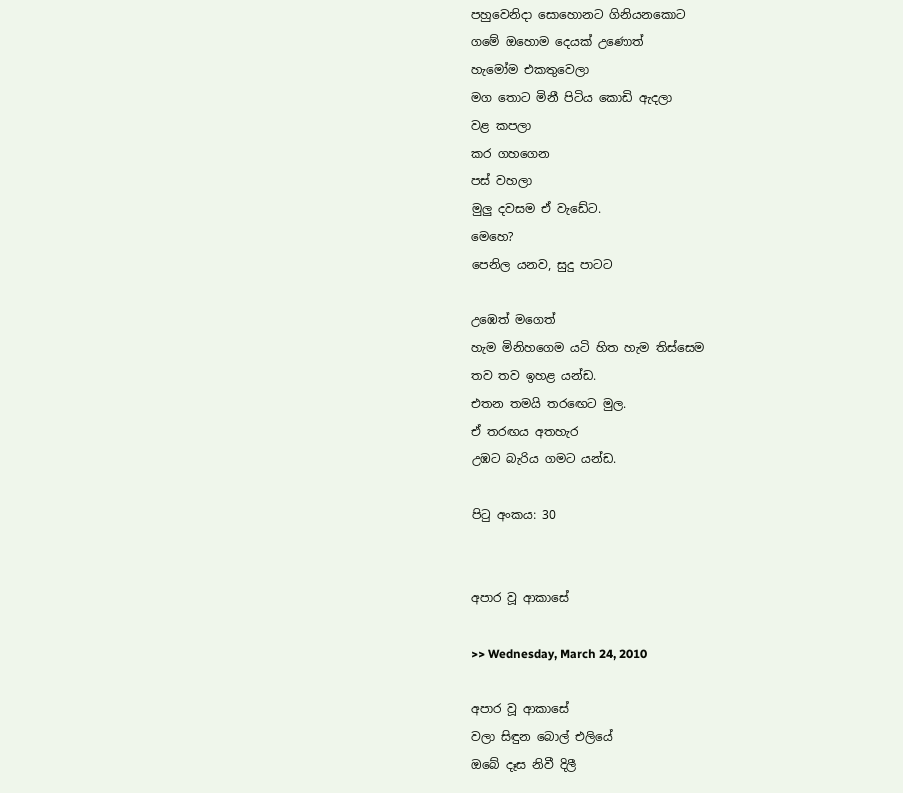පහුවෙනිදා සොහොනට ගිනියනකොට
ගමේ ඔහොම දෙයක් උණොත්
හැමෝම එකතුවෙලා
මග තොට මිනී පිටිය කොඩි ඇදලා
වළ කපලා
කර ගහගෙන
පස් වහලා
මුලු දවසම ඒ වැඩේට.
මෙහෙ?
පෙනිල යනව, සුදු පාටට

උඹෙත් මගෙත්
හැම මිනිහගෙම යටි හිත හැම තිස්සෙම
තව තව ඉහළ යන්ඩ.
එතන තමයි තරඟෙට මුල.
ඒ තරඟය අතහැර
උඹට බැරිය ගමට යන්ඩ.

පිටු අංකය: 30


අපාර වූ ආකාසේ

>> Wednesday, March 24, 2010

අපාර වූ ආකාසේ
වලා සිඳුන බොල් එලියේ
ඔබේ දෑස නිවී දිලී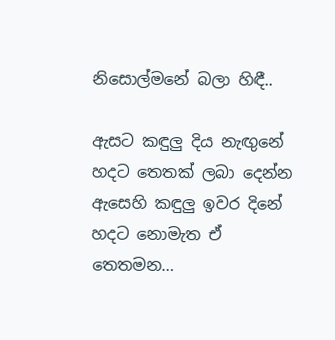නිසොල්මනේ බලා හිඳී..

ඇසට කඳුලු දිය නැඟුනේ
හදට තෙතක් ලබා දෙන්න
ඇසෙහි කඳුලු ඉවර දිනේ
හදට නොමැත ඒ තෙතමන…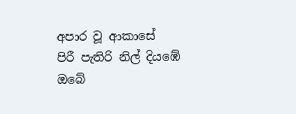අපාර වූ ආකාසේ
පිරී පැතිරි නිල් දියඹේ
ඔබේ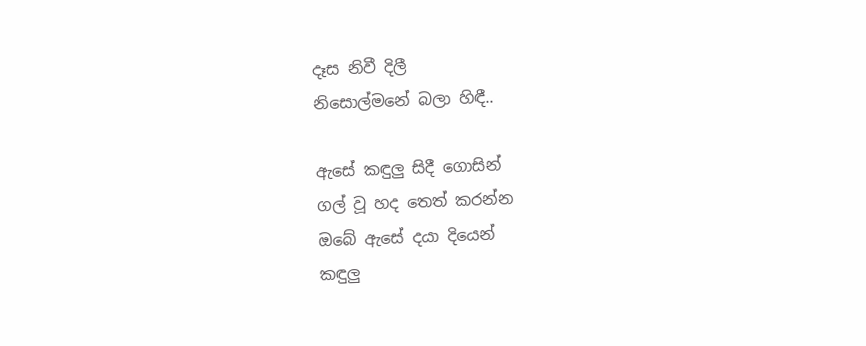දෑස නිවී දිලී
නිසොල්මනේ බලා හිඳී..

ඇසේ කඳුලු සිදී ගොසින්
ගල් වූ හද තෙත් කරන්න
ඔබේ ඇසේ දයා දියෙන්
කඳුලු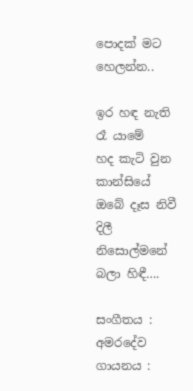පොදක් මට හෙලන්න..

ඉර හඳ නැති රෑ යාමේ
හද කැටි වුන කාන්සියේ
ඔබේ දෑස නිවී දිලී
නිසොල්මනේ බලා හිඳී….

සංගීතය : අමරදේව
ගායනය :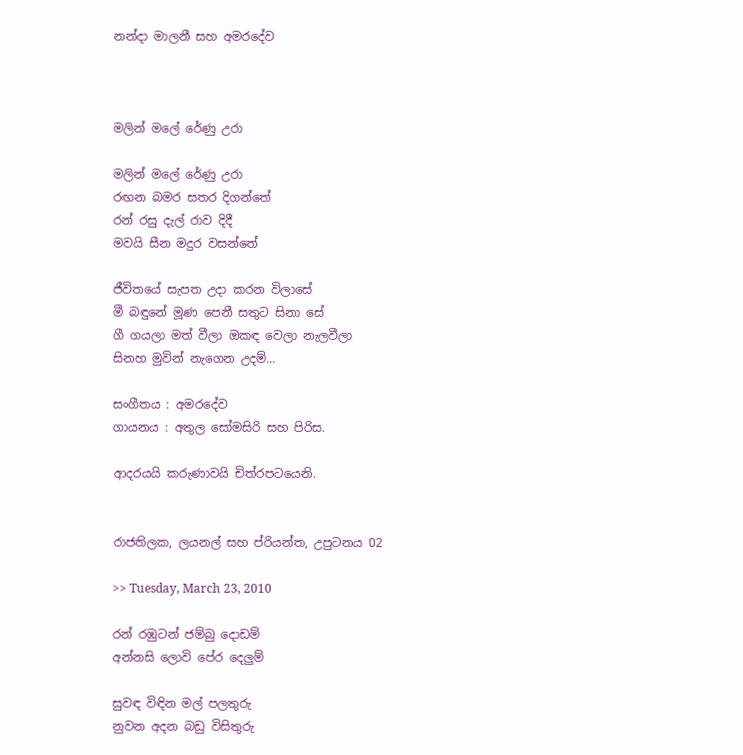නන්දා මාලනී සහ අමරදේව



මලින් මලේ රේණු උරා

මලින් මලේ රේණු උරා
රඟන බමර සතර දිගන්තේ
රන් රසු දැල් රාව දිදී
මවයි සීන මදුර වසන්තේ

ජීවිතයේ සැපත උදා කරන විලාසේ
මී බඳුනේ මූණ පෙනී සතුට සිනා සේ
ගී ගයලා මත් වීලා ඔකඳ වෙලා නැලවීලා
සිනහ මුවින් නැගෙන උදම්…

සංගීතය : අමරදේව
ගායනය : අතුල සෝමසිරි සහ පිරිස.

ආදරයයි කරුණාවයි චිත්රපටයෙනි.


රාජතිලක, ලයනල් සහ ප්රියන්ත, උපුටනය 02

>> Tuesday, March 23, 2010

රන් රඹුටන් ජම්බු දොඩම්
අන්නසි ලොවි පේර දෙලුම්

සුවඳ විඳින මල් පලතුරු
නුවන අදන බඩු විසිතුරු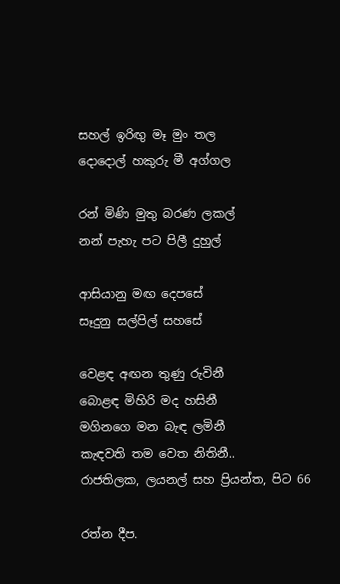සහල් ඉරිඟු මෑ මුං තල
දොදොල් හකුරු මී අග්ගල

රන් මිණි මුතු බරණ ලකල්
නන් පැහැ පට පිලී දුහුල්

ආසියානු මඟ දෙපසේ
සෑදුනු සල්පිල් සහසේ

වෙළඳ අඟන තුණු රුවිනී
බොළඳ මිහිරි මද හසිනී
මගිනගෙ මන බැඳ ලමිනී
කැඳවති තම වෙත නිතිනී..
රාජතිලක, ලයනල් සහ ප්‍රියන්ත, පිට 66

රත්න දීප.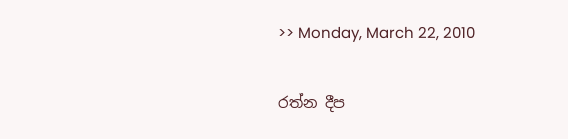>> Monday, March 22, 2010

රත්න දීප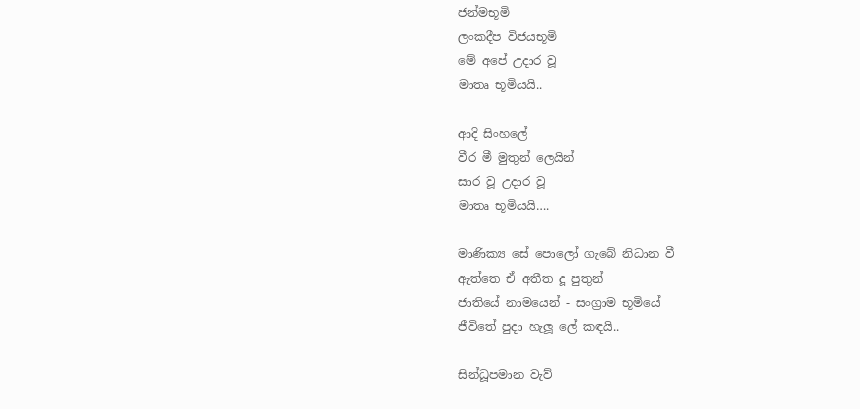ජන්මභූමි
ලංකදීප විජයභූමි
මේ අපේ උදාර වූ
මාතෘ භූමියයි..

ආදි සිංහලේ
වීර මී මුතුන් ලෙයින්
සාර වූ උදාර වූ
මාතෘ භූමියයි….

මාණික්‍ය සේ පොලෝ ගැබේ නිධාන වී
ඇත්තෙ ඒ අතීත දූ පුතුන්
ජාතියේ නාමයෙන් - සංග්‍රාම භූමියේ
ජීවිතේ පුදා හැලූ ලේ කඳයි..

සින්ධූපමාන වැව්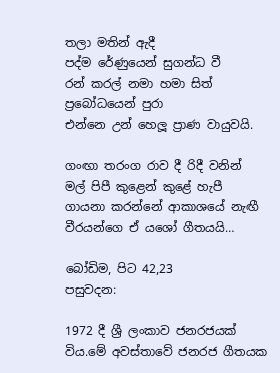තලා මතින් ඇදී
පද්ම රේණුයෙන් සුගන්ධ වී
රන් කරල් නමා හමා සිත් ප්‍රබෝධයෙන් පුරා
එන්නෙ උන් හෙලූ ප්‍රාණ වායුවයි.

ගංඟා තරංග රාව දී රිදී වනින්
මල් පිපී කුළෙන් කුළේ හැපී
ගායනා කරන්නේ ආකාශයේ නැඟී
වීරයන්ගෙ ඒ යශෝ ගීතයයි…

බෝඩිම, පිට 42,23
පසුවදන:

1972 දී ශ්‍රී ලංකාව ජනරජයක් විය.මේ අවස්තාවේ ජනරජ ගීතයක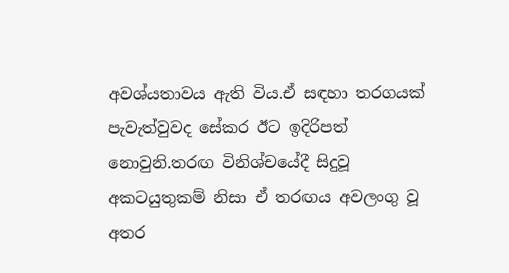අවශ්යතාවය ඇති විය.ඒ සඳහා තරගයක් පැවැත්වුවද සේකර ඊට ඉදිරිපත් නොවුනි.තරඟ විනිශ්චයේදී සිදුවූ අකටයුතුකම් නිසා ඒ තරඟය අවලංගු වූ අතර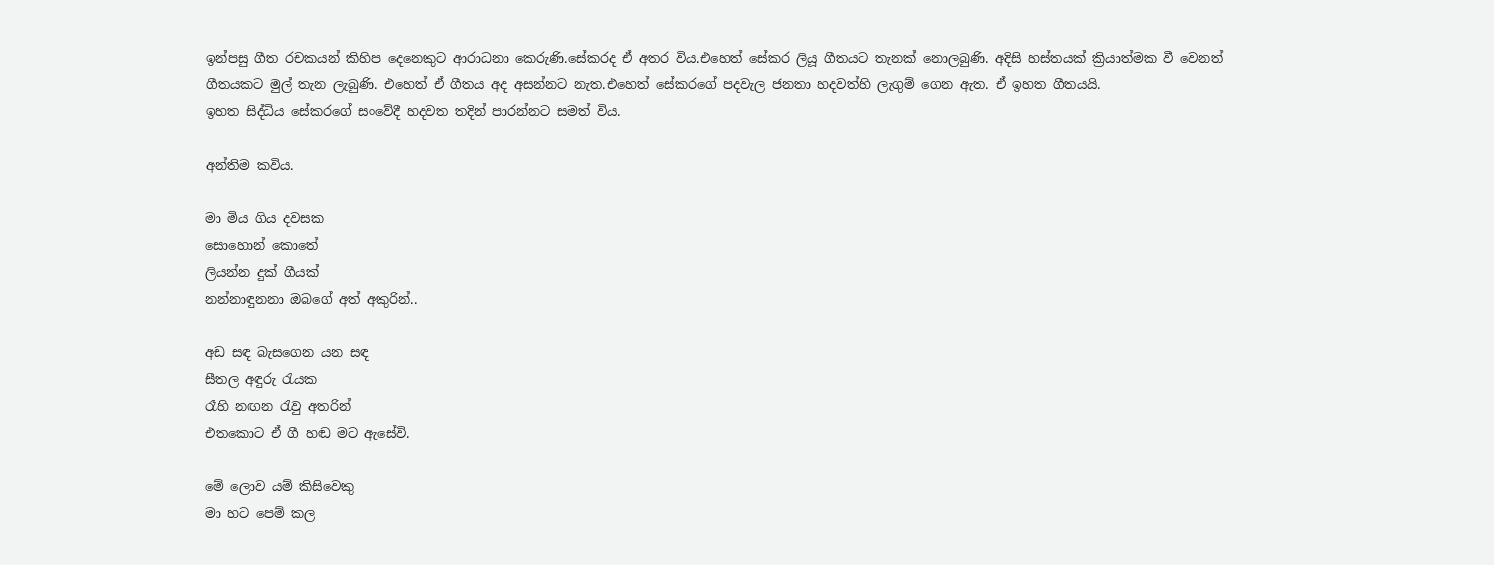ඉන්පසු ගීත රචකයන් කිහිප දෙනෙකුට ආරාධනා කෙරුණි.සේකරද ඒ අතර විය.එහෙත් සේකර ලියූ ගීතයට තැනක් නොලබුණි. අදිසි හස්තයක් ක්‍රියාත්මක වී වෙනත් ගීතයකට මුල් තැන ලැබුණි. එහෙත් ඒ ගීතය අද අසන්නට නැත.එහෙත් සේකරගේ පදවැල ජනතා හදවත්හි ලැගුම් ගෙන ඇත. ඒ ඉහත ගීතයයි.
ඉහත සිද්ධිය සේකරගේ සංවේදී හදවත තදින් පාරන්නට සමත් විය.

අන්තිම කවිය.

මා මිය ගිය දවසක
සොහොන් කොතේ
ලියන්න දුක් ගීයක්
නන්නාඳුනනා ඔබගේ අත් අකුරින්..

අඩ සඳ බැසගෙන යන සඳ
සීතල අඳුරු රැයක
රෑහි නඟන රැවු අතරින්
එතකොට ඒ ගී හඬ මට ඇසේවි.

මේ ලොව යම් කිසිවෙකු
මා හට පෙම් කල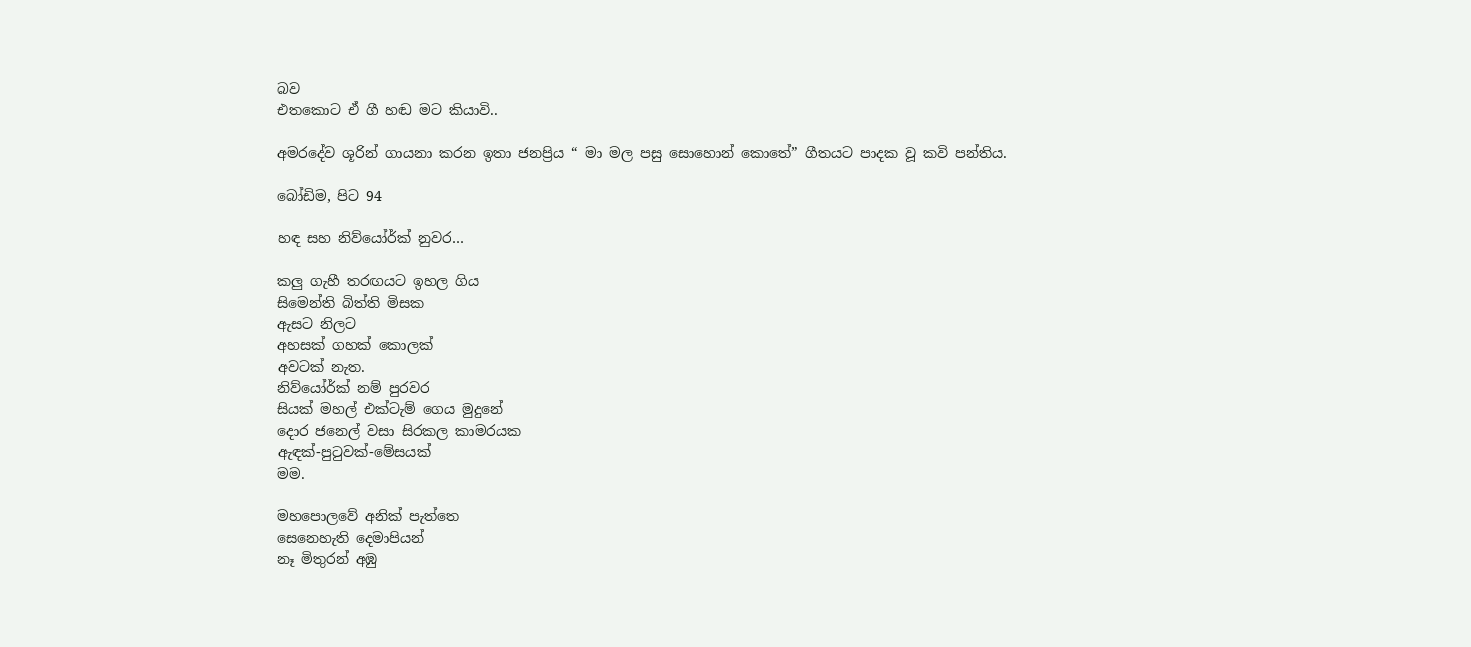බව
එතකොට ඒ ගී හඬ මට කියාවි..

අමරදේව ශූරින් ගායනා කරන ඉතා ජනප්‍රිය “ මා මල පසු සොහොන් කොතේ” ගීතයට පාදක වූ කවි පන්තිය.

බෝඩිම, පිට 94

හඳ සහ නිව්යෝර්ක් නුවර…

කලු ගැහී තරඟයට ඉහල ගිය
සිමෙන්ති බිත්ති මිසක
ඇසට නිලට
අහසක් ගහක් කොලක්
අවටක් නැත.
නිව්යෝර්ක් නම් පුරවර
සියක් මහල් එක්ටැම් ගෙය මුදුනේ
දොර ජනෙල් වසා සිරකල කාමරයක
ඇඳක්-පුටුවක්-මේසයක්
මම.

මහපොලවේ අනික් පැත්තෙ
සෙනෙහැති දෙමාපියන්
නෑ මිතුරන් අඹු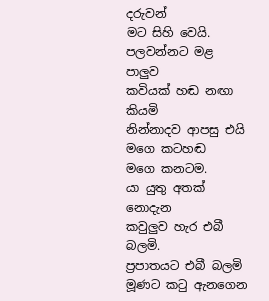දරුවන්
මට සිහි වෙයි.
පලවන්නට මළ පාලුව
කවියක් හඬ නඟා කියමි
නින්නාදව ආපසු එයි මගෙ කටහඬ
මගෙ කනටම.
යා යුතු අතක් නොදැන
කවුලුව හැර එබී බලමි.
ප්‍රපාතයට එබී බලමි
මූණට කටු ඇනගෙන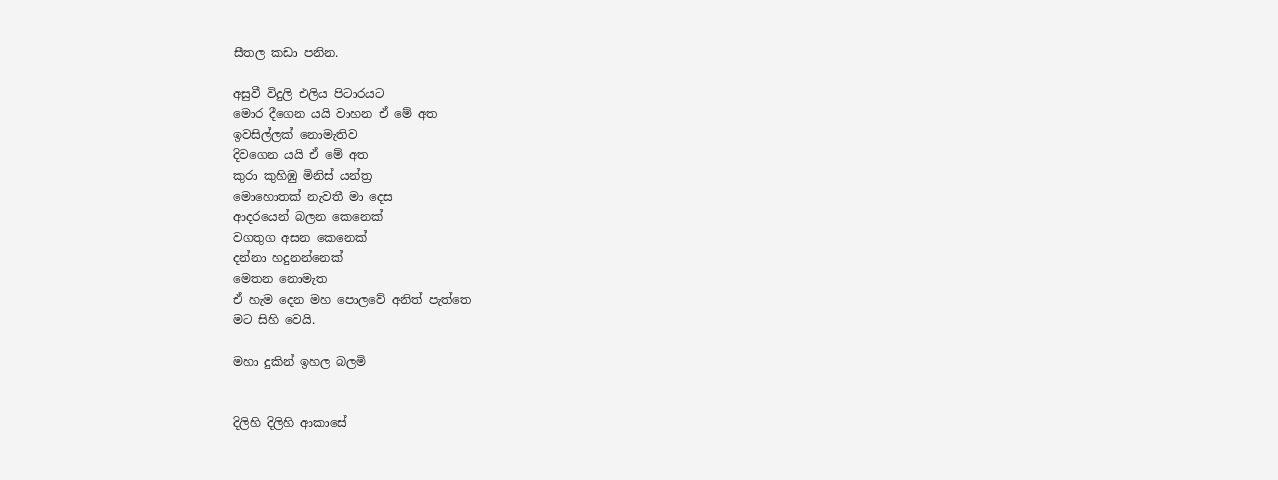සීතල කඩා පනින.

අසුවී විදුලි එලිය පිටාරයට
මොර දීගෙන යයි වාහන ඒ මේ අත
ඉවසිල්ලක් නොමැතිව
දිවගෙන යයි ඒ මේ අත
කුරා කුහිඹු මිනිස් යන්ත්‍ර
මොහොතක් නැවතී මා දෙස
ආදරයෙන් බලන කෙනෙක්
වගතුග අසන කෙනෙක්
දන්නා හදුනන්නෙක්
මෙතන නොමැත
ඒ හැම දෙන මහ පොලවේ අනිත් පැත්තෙ
මට සිහි වෙයි.

මහා දුකින් ඉහල බලමි


දිලිහි දිලිහි ආකාසේ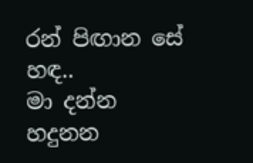රන් පිඟාන සේ
හඳ..
මා දන්න හදුනන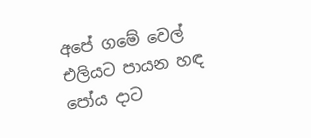අපේ ගමේ වෙල් එලියට පායන හඳ
පෝය දාට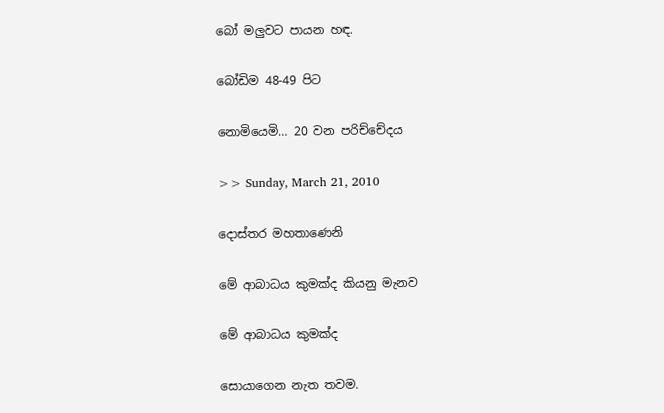බෝ මලුවට පායන හඳ.

බෝඩිම 48-49 පිට

නොමියෙමි… 20 වන පරිච්චේදය

>> Sunday, March 21, 2010

දොස්තර මහතාණෙනි

මේ ආබාධය කුමක්ද කියනු මැනව

මේ ආබාධය කුමක්ද

සොයාගෙන නැත තවම.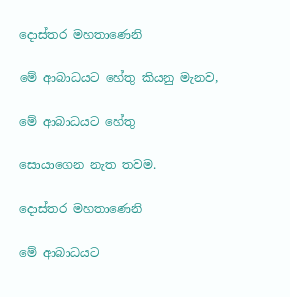දොස්තර මහතාණෙනි

මේ ආබාධයට හේතු කියනු මැනව,

මේ ආබාධයට හේතු

සොයාගෙන නැත තවම.

දොස්තර මහතාණෙනි

මේ ආබාධයට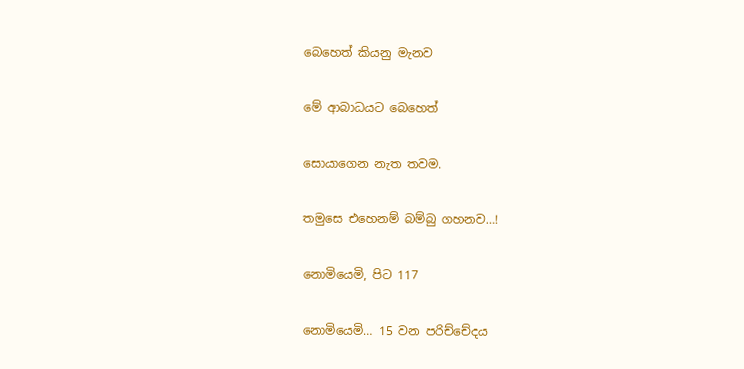බෙහෙත් කියනු මැනව

මේ ආබාධයට බෙහෙත්

සොයාගෙන නැත තවම.

තමුසෙ එහෙනම් බම්බු ගහනව…!

නොමියෙමි, පිට 117

නොමියෙමි… 15 වන පරිච්චේදය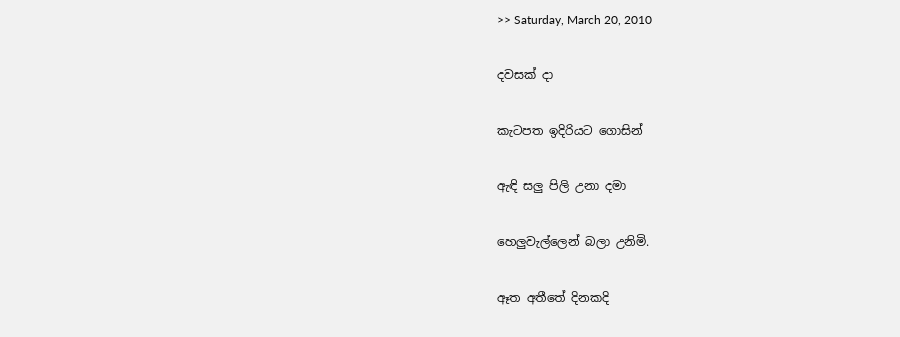>> Saturday, March 20, 2010

දවසක් දා

කැටපත ඉදිරියට ගොසින්

ඇඳි සලු පිලි උනා දමා

හෙලුවැල්ලෙන් බලා උනිමි.

ඈත අතීතේ දිනකදි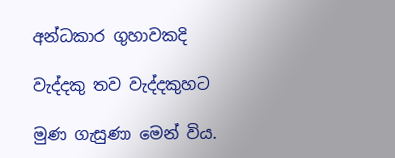අන්ධකාර ගුහාවකදි

වැද්දකු තව වැද්දකුහට

මුණ ගැසුණා මෙන් විය.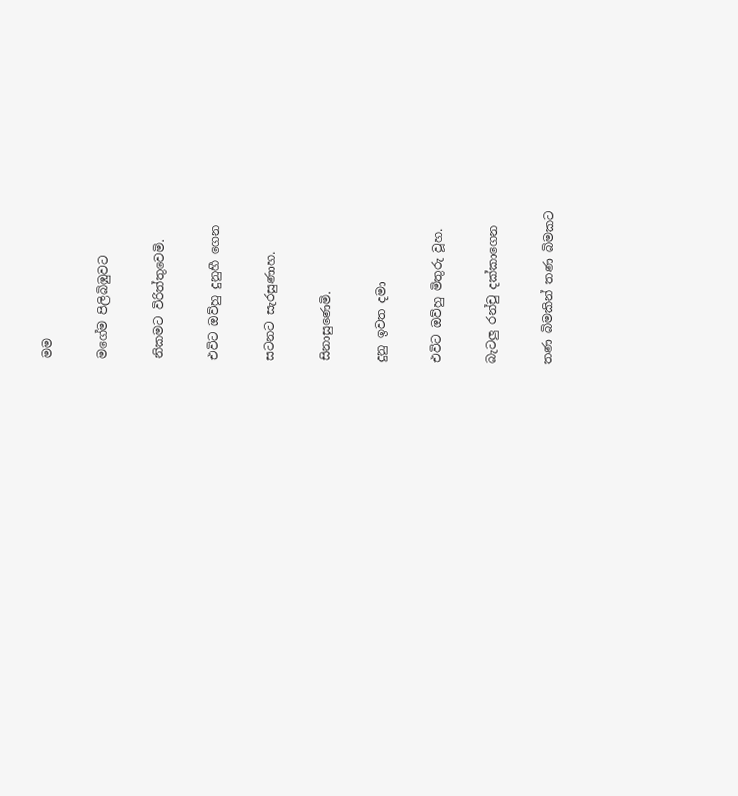මම

මගේම පිලිබිඹුවට

නිකමට විරිත්තුවෙමි.

එවිට ඔව්හු දුනුහී ගෙන

සටනට සැරසුණාහ.

සිනාසුණෙමි.

දුනු ඉවත දමා

එවිට ඔව්හු මිතුරු වූහ.

බැටලු රන්චු දක්කාගෙන

තණ බිමකින් තණ බිමකට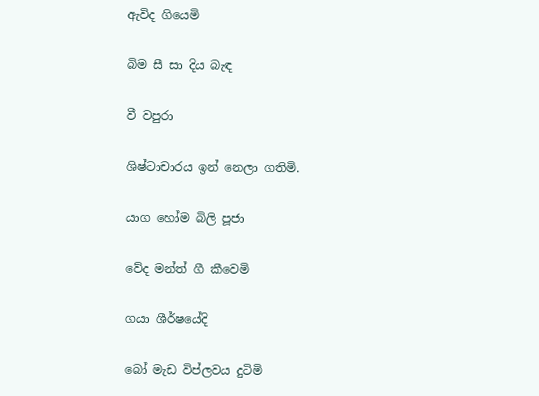ඇවිද ගියෙමි

බිම සී සා දිය බැඳ

වී වපුරා

ශිෂ්ටාචාරය ඉන් නෙලා ගතිමි.

යාග හෝම බිලි පූජා

වේද මන්ත් ගී කීවෙමි

ගයා ශීර්ෂයේදි

බෝ මැඩ විප්ලවය දුටිමි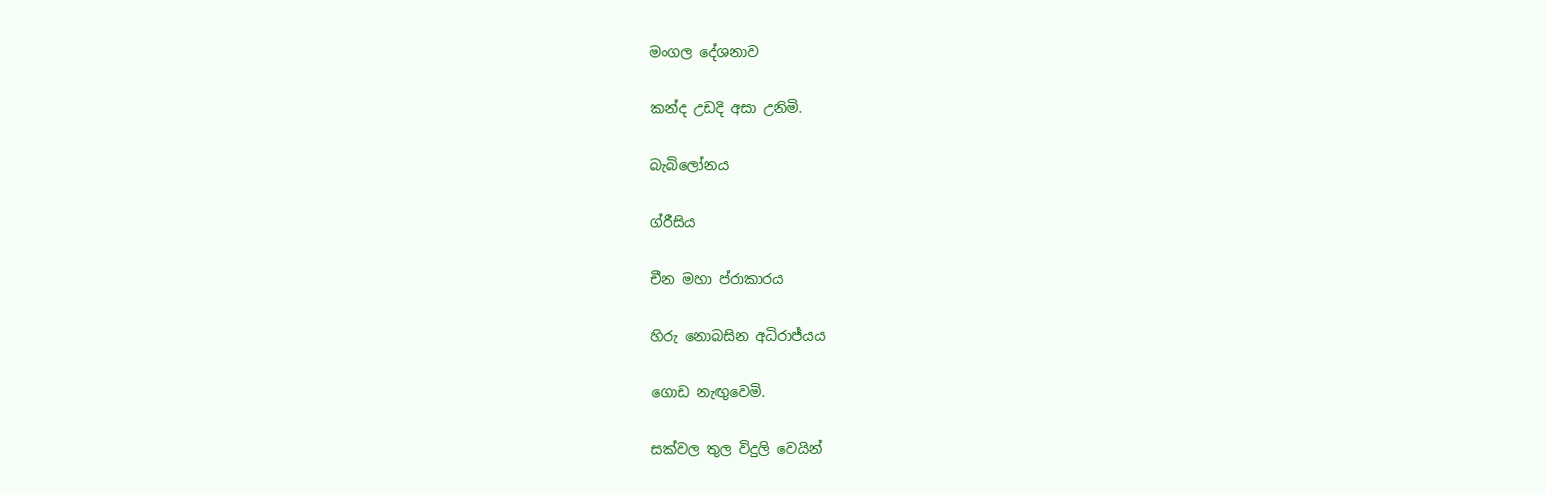මංගල දේශනාව

කන්ද උඩදි අසා උනිමි.

බැබිලෝනය

ග්රීසිය

චීන මහා ප්රාකාරය

හිරු නොබසින අධිරාජ්යය

ගොඩ නැඟුවෙමි.

සක්වල තුල විදුලි වෙයින්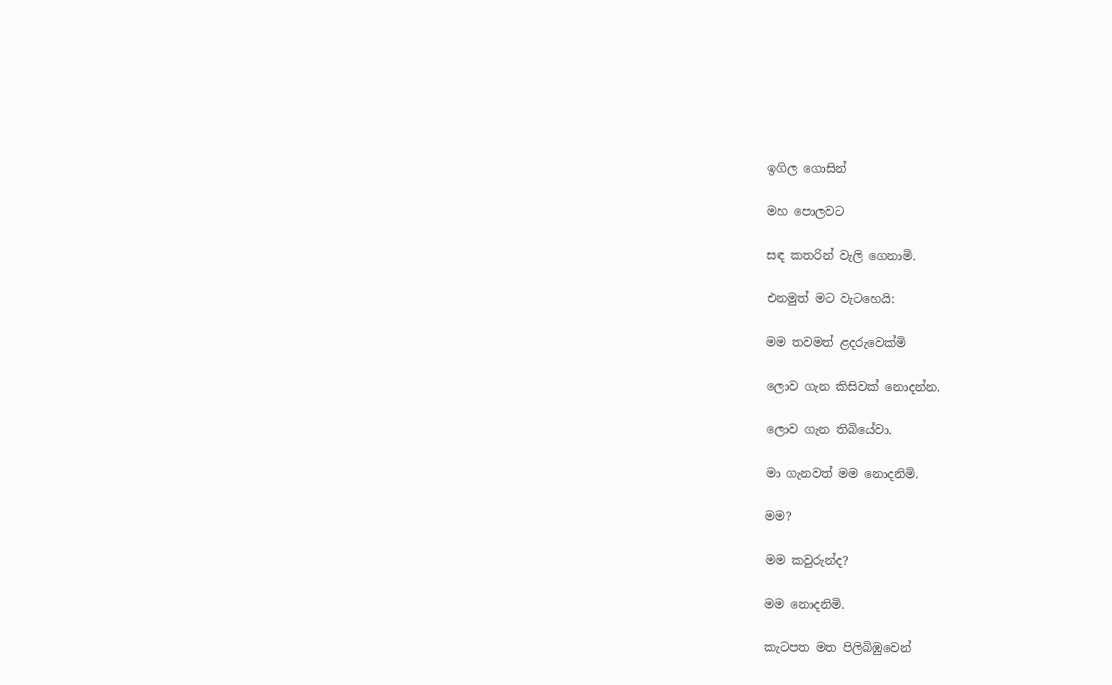ඉගිල ගොසින්

මහ පොලවට

සඳ කතරින් වැලි ගෙනාමි.

එනමුත් මට වැටහෙයි:

මම තවමත් ළදරුවෙක්මි

ලොව ගැන කිසිවක් නොදන්න.

ලොව ගැන තිබියේවා.

මා ගැනවත් මම නොදනිමි.

මම?

මම කවුරුන්ද?

මම නොදනිමි.

කැටපත මත පිලිබිඹුවෙන්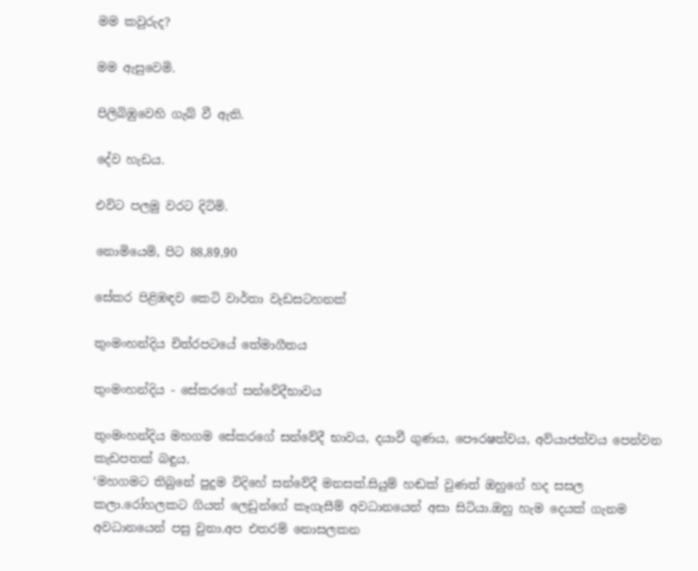මම කවුරුද?

මම ඇසුවෙමි.

පිලිබිඹුවෙහි ගැබ් වී ඇති.

දේව හැඩය.

එවිට පලමු වරට දිටිමි.

නොමියෙමි, පිට 88,89,90

සේකර පිළිඹඳව කෙටි වාර්තා වැඩසටහනක්

තුංමංහන්දිය චිත්රපටයේ තේමාගීතය

තුංමංහන්දිය - සේකරගේ සන්වේදීභාවය

තුංමංහන්දිය මහගම සේකරගේ සන්වේදී භාවය, දයාවී ගුණය, පෞරෂත්වය, අව්යාජත්වය පෙන්වන කැඩපතක් බඳුය.
‘මහගමට තිබුනේ පුදුම විදිහේ සන්වේදී මනසක්.සියුම් හඬක් වුණත් ඔහුගේ හද සසල කලා.රෝහලකට ගියත් ලෙඩුන්ගේ කෑගැසීම් අවධානයෙන් අසා සිටියා.ඔහු හැම දෙයක් ගැනම අවධානයෙන් පසු වුනා.අප එතරම් නොසලකන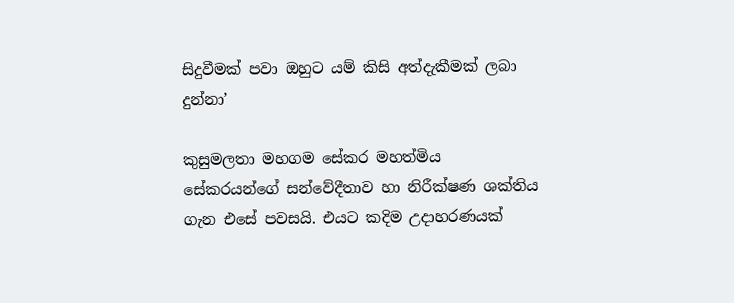සිදුවීමක් පවා ඔහුට යම් කිසි අත්දැකීමක් ලබා දුන්නා’

කුසුමලතා මහගම සේකර මහත්මිය සේකරයන්ගේ සන්වේදීතාව හා නිරීක්ෂණ ශක්තිය ගැන එසේ පවසයි. එයට කදිම උදාහරණයක්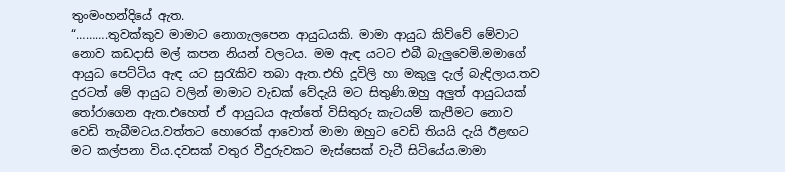තුංමංහන්දියේ ඇත.
“……….තුවක්කුව මාමාට නොගැලපෙන ආයුධයකි. මාමා ආයුධ කිව්වේ මේවාට නොව කඩදාසි මල් කපන නියන් වලටය. මම ඇඳ යටට එබී බැලුවෙමි.මමාගේ ආයුධ පෙට්ටිය ඇඳ යට සුරැකිව තබා ඇත.එහි දූවිලි හා මකුලු දැල් බැඳිලාය.තව දුරටත් මේ ආයුධ වලින් මාමාට වැඩක් වේදැයි මට සිතුණි.ඔහු අලුත් ආයුධයක් තෝරාගෙන ඇත.එහෙත් ඒ ආයුධය ඇත්තේ විසිතුරු කැටයම් කැපීමට නොව වෙඩි තැබීමටය.වත්තට හොරෙක් ආවොත් මාමා ඔහුට වෙඩි තියයි දැයි ඊළඟට මට කල්පනා විය.දවසක් වතුර වීදුරුවකට මැස්සෙක් වැටී සිටියේය.මාමා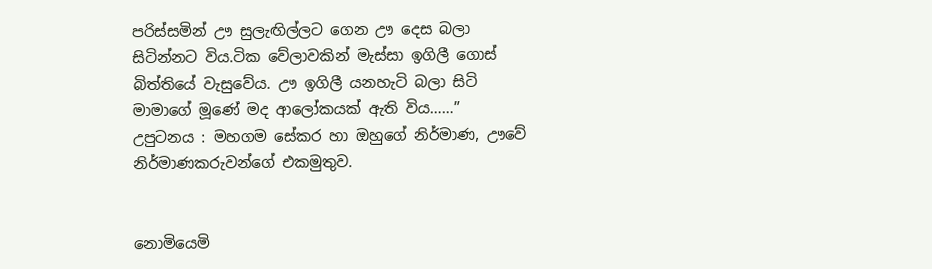පරිස්සමින් ඌ සුලැඟිල්ලට ගෙන ඌ දෙස බලා සිටින්නට විය.ටික වේලාවකින් මැස්සා ඉගිලී ගොස් බිත්තියේ වැසුවේය. ඌ ඉගිලී යනහැටි බලා සිටි මාමාගේ මූණේ මද ආලෝකයක් ඇති විය……”
උපුටනය : මහගම සේකර හා ඔහුගේ නිර්මාණ, ඌවේ නිර්මාණකරුවන්ගේ එකමුතුව.


නොමියෙමි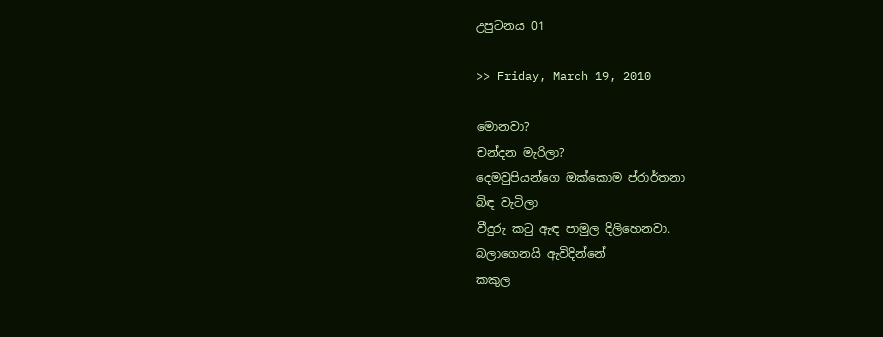උපුටනය 01

>> Friday, March 19, 2010

මොනවා?
චන්දන මැරිලා?
දෙමවුපියන්ගෙ ඔක්කොම ප්රාර්තනා
බිඳ වැටිලා
වීදුරු කටු ඇඳ පාමුල දිලිහෙනවා.
බලාගෙනයි ඇවිදින්නේ
කකුල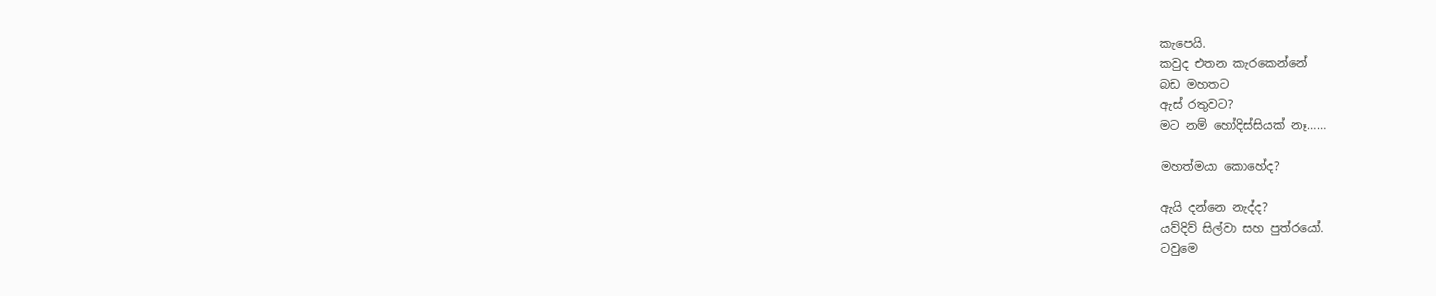කැපෙයි.
කවුද එතන කැරකෙන්නේ
බඩ මහතට
ඇස් රතුවට?
මට නම් හෝදිස්සියක් නෑ……

මහත්මයා කොහේද?

ඇයි දන්නෙ නැද්ද?
යව්දිව් සිල්වා සහ පුත්රයෝ.
ටවුමෙ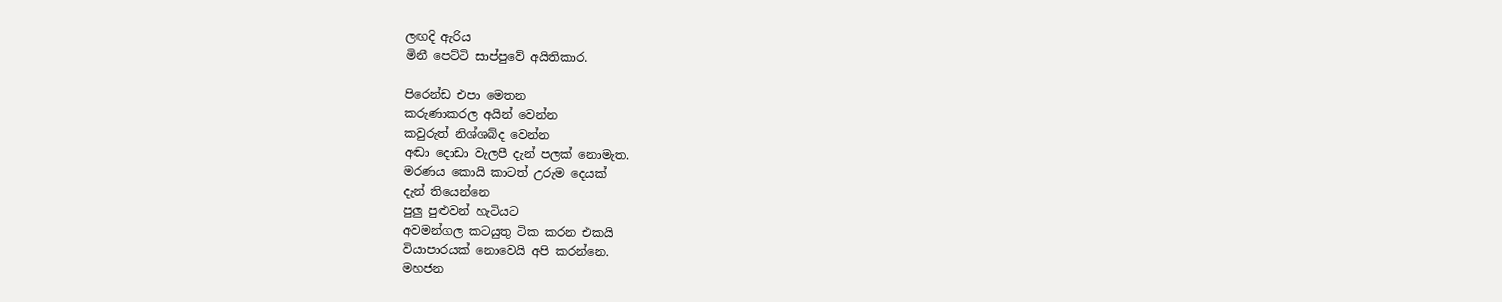ලඟදි ඇරිය
මිනී පෙට්ටි සාප්පුවේ අයිතිකාර.

පිරෙන්ඩ එපා මෙතන
කරුණාකරල අයින් වෙන්න
කවුරුත් නිශ්ශබ්ද වෙන්න
අඬා දොඩා වැලපී දැන් පලක් නොමැත.
මරණය කොයි කාටත් උරුම දෙයක්
දැන් තියෙන්නෙ
පුලු පුළුවන් හැටියට
අවමන්ගල කටයුතු ටික කරන එකයි
වියාපාරයක් නොවෙයි අපි කරන්නෙ.
මහජන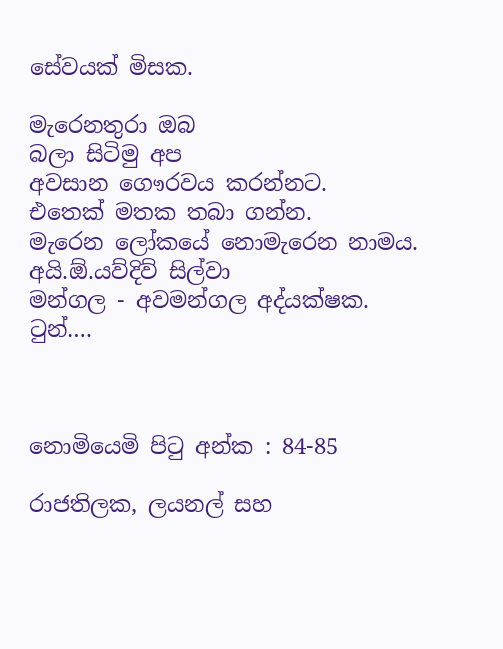සේවයක් මිසක.

මැරෙනතුරා ඔබ
බලා සිටිමු අප
අවසාන ගෞරවය කරන්නට.
එතෙක් මතක තබා ගන්න.
මැරෙන ලෝකයේ නොමැරෙන නාමය.
අයි.ඕ.යව්දිව් සිල්වා
මන්ගල - අවමන්ගල අද්යක්ෂක.
ටුන්….



නොමියෙමි පිටු අන්ක : 84-85

රාජතිලක, ලයනල් සහ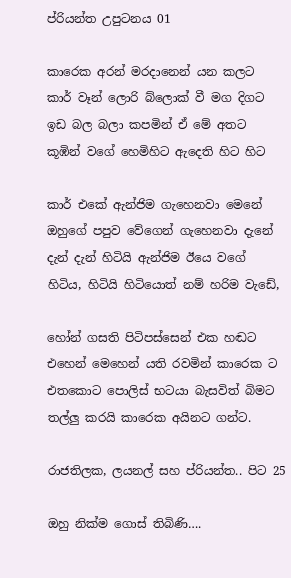ප්රියන්ත උපුටනය 01

කාරෙක අරන් මරදානෙන් යන කලට
කාර් වෑන් ලොරි බ්ලොක් වී මග දිගට
ඉඩ බල බලා කපමින් ඒ මේ අතට
කූඹින් වගේ හෙමිහිට ඇදෙති හිට හිට

කාර් එකේ ඇන්ජිම ගැහෙනවා මෙනේ
ඔහුගේ පපුව වේගෙන් ගැහෙනවා දැනේ
දැන් දැන් හිටියි ඇන්ජිම ඊයෙ වගේ
හිටිය, හිටියි හිටියොත් නම් හරිම වැඩේ,

හෝන් ගසති පිටිපස්සෙන් එක හඬට
එහෙන් මෙහෙන් යති රවමින් කාරෙක ට
එතකොට පොලිස් භටයා බැසවිත් බිමට
තල්ලු කරයි කාරෙක අයිනට ගන්ට.

රාජතිලක, ලයනල් සහ ප්රියන්ත.. පිට 25

ඔහු නික්ම ගොස් තිබිණි….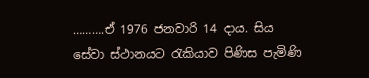……….ඒ 1976 ජනවාරි 14 දාය. සිය සේවා ස්ථානයට රැකියාව පිණිස පැමිණි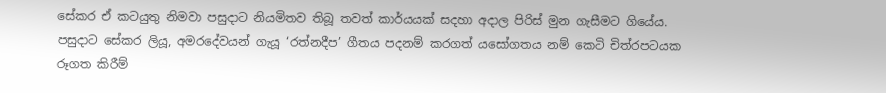සේකර ඒ කටයුතු නිමවා පසුදාට නියමිතව තිබූ තවත් කාර්යයක් සදහා අදාල පිරිස් මුන ගැසීමට ගියේය. පසුදාට සේකර ලියූ, අමරදේවයන් ගැයූ ‘රත්නදීප’ ගීතය පදනම් කරගත් යසෝගතය නම් කෙටි චිත්රපටයක රූගත කිරීම්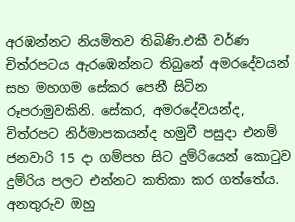අරඹන්නට නියමිතව තිබිණි.එකී වර්ණ චිත්රපටය ඇරඹෙන්නට තිබුනේ අමරදේවයන් සහ මහගම සේකර පෙනී සිටින රූපරාමුවකිනි. සේකර, අමරදේවයන්ද, චිත්රපට නිර්මාපකයන්ද හමුවී පසුදා එනම් ජනවාරි 15 දා ගම්පහ සිට දුම්රියෙන් කොටුව දුම්රිය පලට එන්නට කතිකා කර ගත්තේය.
අනතුරුව ඔහු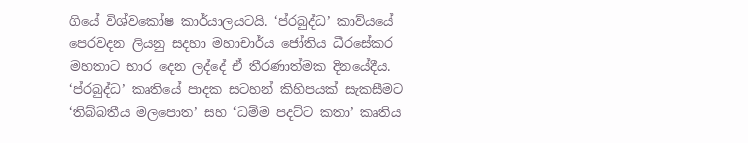ගියේ විශ්වකෝෂ කාර්යාලයටයි. ‘ප්රබුද්ධ’ කාව්යයේ පෙරවදන ලියනු සදහා මහාචාර්ය ජෝතිය ධීරසේකර මහතාට භාර දෙන ලද්දේ ඒ තීරණාත්මක දිනයේදීය.
‘ප්රබුද්ධ’ කෘතියේ පාදක සටහන් කිහිපයක් සැකසීමට ‘තිබ්බතීය මලපොත’ සහ ‘ධම්ම පදට්ට කතා’ කෘතිය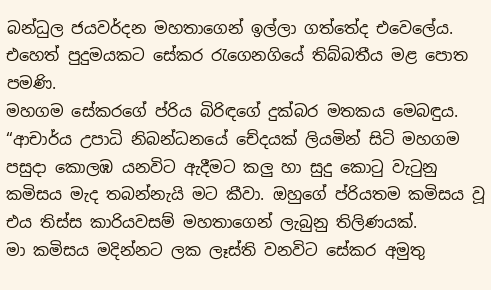බන්ධුල ජයවර්දන මහතාගෙන් ඉල්ලා ගත්තේද එවෙලේය.
එහෙත් පුදුමයකට සේකර රැගෙනගියේ තිබ්බතීය මළ පොත පමණි.
මහගම සේකරගේ ප්රිය බිරිඳගේ දුක්බර මතකය මෙබඳුය.
“ආචාර්ය උපාධි නිබන්ධනයේ චේදයක් ලියමින් සිටි මහගම පසුදා කොලඹ යනවිට ඇදීමට කලු හා සුදු කොටු වැටුනු කමිසය මැද තබන්නැයි මට කීවා. ඔහුගේ ප්රියතම කමිසය වූ එය තිස්ස කාරියවසම් මහතාගෙන් ලැබුනු තිලිණයක්.
මා කමිසය මදින්නට ලක ලෑස්ති වනවිට සේකර අමුතු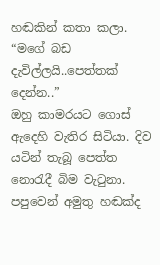හඬකින් කතා කලා.
“මගේ බඩ දැවිල්ලයි..පෙත්තක් දෙන්න..”
ඔහු කාමරයට ගොස් ඇදෙහි වැතිර සිටියා. දිව යටින් තැබූ පෙත්ත නොරැදී බිම වැටුනා. පපුවෙන් අමුතු හඬක්ද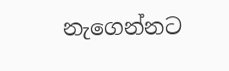නැගෙන්නට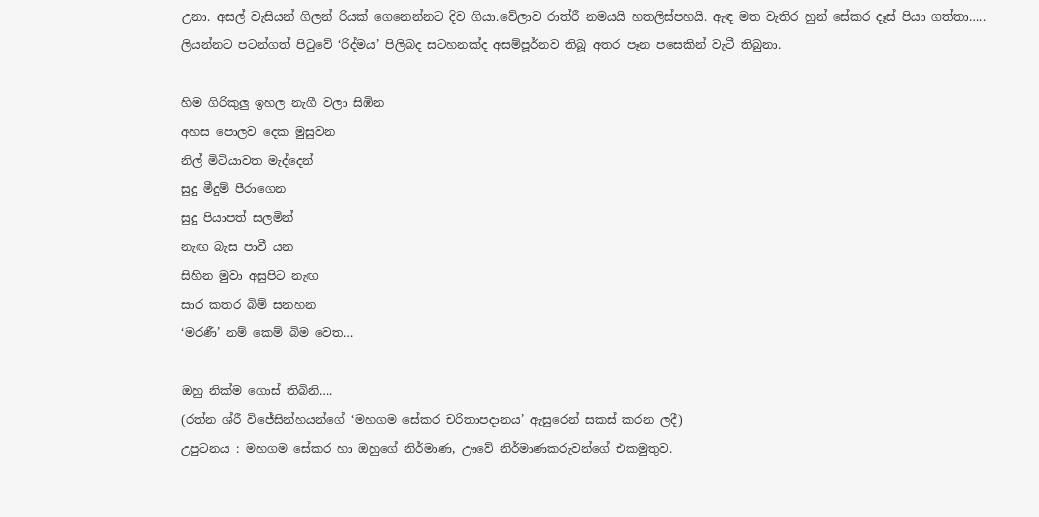උනා. අසල් වැසියන් ගිලන් රියක් ගෙනෙන්නට දිව ගියා.වේලාව රාත්රී නමයයි හතලිස්පහයි. ඇඳ මත වැතිර හුන් සේකර දෑස් පියා ගත්තා…..
ලියන්නට පටන්ගත් පිටුවේ ‘රිද්මය’ පිලිබද සටහනක්ද අසම්පූර්නව තිබූ අතර පෑන පසෙකින් වැටී තිබුනා.

හිම ගිරිකුලු ඉහල නැගී වලා සිඹින
අහස පොලව දෙක මුසුවන
නිල් මිටියාවත මැද්දෙන්
සුදු මීදුම් පීරාගෙන
සුදු පියාපත් සලමින්
නැඟ බැස පාවී යන
සිහින මුවා අසුපිට නැඟ
සාර කතර බිම් සනහන
‘මරණී’ නම් කෙම් බිම වෙත…

ඔහු නික්ම ගොස් තිබිනි….
(රත්න ශ්රී විජේසින්හයන්ගේ ‘මහගම සේකර චරිතාපදානය’ ඇසුරෙන් සකස් කරන ලදී)
උපුටනය : මහගම සේකර හා ඔහුගේ නිර්මාණ, ඌවේ නිර්මාණකරුවන්ගේ එකමුතුව.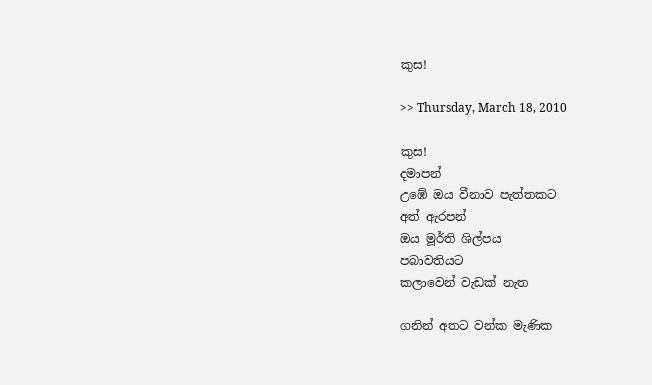කුස!

>> Thursday, March 18, 2010

කුස!
දමාපන්
උඹේ ඔය වීනාව පැත්තකට
අත් ඇරපන්
ඔය මූර්ති ශිල්පය
පබාවතියට
කලාවෙන් වැඩක් නැත

ගනින් අතට වන්ක මැණික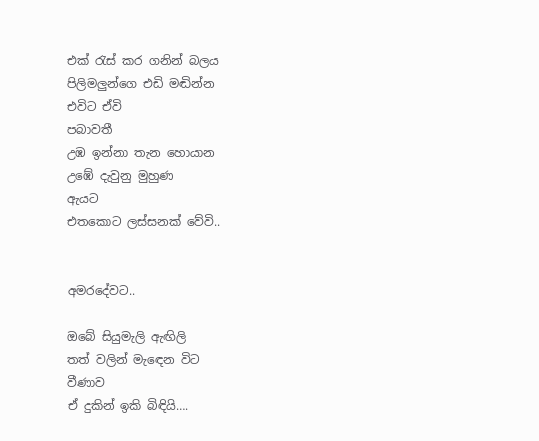එක් රැස් කර ගනින් බලය
පිලිමලුන්ගෙ එඩි මඬින්න
එවිට ඒවි
පබාවතී
උඹ ඉන්නා තැන හොයාන
උඹේ දැවුනු මුහුණ
ඇයට
එතකොට ලස්සනක් වේවි..


අමරදේවට..

ඔබේ සියුමැලි ඇඟිලි
තත් වලින් මැඳෙන විට
වීණාව
ඒ දුකින් ඉකි බිඳියි….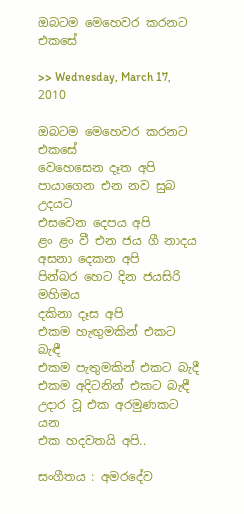ඔබටම මෙහෙවර කරනට එකසේ

>> Wednesday, March 17, 2010

ඔබටම මෙහෙවර කරනට එකසේ
වෙහෙසෙන දෑත අපි
පායාගෙන එන නව සුබ උදයට
එසවෙන දෙපය අපි
ළං ළං වී එන ජය ගී නාදය
අසනා දෙකන අපි
පින්බර හෙට දින ජයසිරි මහිමය
දකිනා දෑස අපි
එකම හැඟුමකින් එකට බැඳී
එකම පැතුමකින් එකට බැදී
එකම අදිටනින් එකට බැඳී
උදාර වූ එක අරමුණකට යන
එක හදවතයි අපි..

සංගීතය : අමරදේව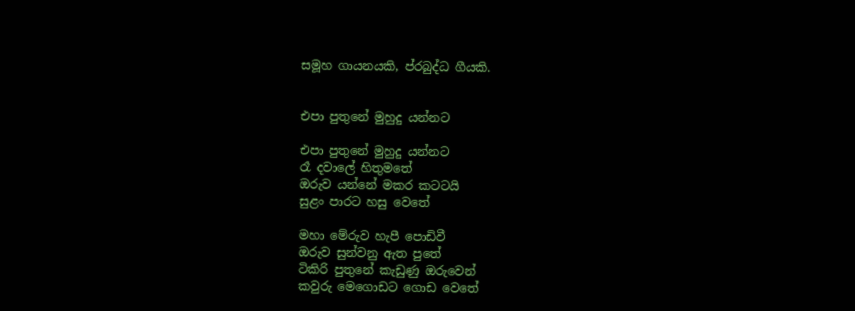සමූහ ගායනයකි, ප්රබුද්ධ ගීයකි.


එපා පුතුනේ මුහුදු යන්නට

එපා පුතුනේ මුහුදු යන්නට
රෑ දවාලේ හිතුමතේ
ඔරුව යන්නේ මකර කටටයි
සුළං පාරට හසු වෙතේ

මහා මේරුව හැපී පොඩිවී
ඔරුව සුන්වනු ඇත පුතේ
ටිකිරි පුතුනේ කැඩුණු ඔරුවෙන්
කවුරු මෙගොඩට ගොඩ වෙතේ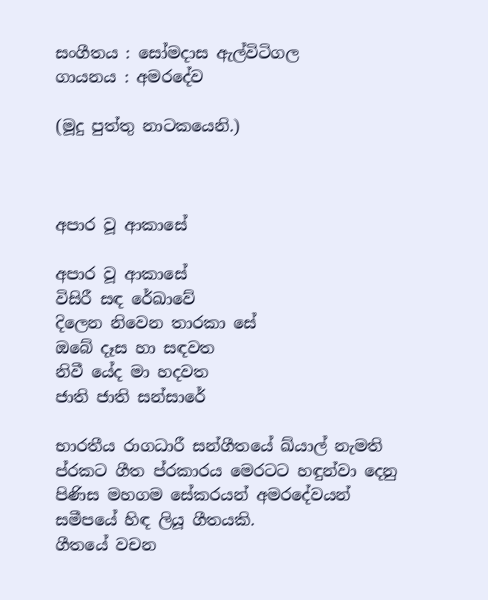සංගීතය : සෝමදාස ඇල්විටිගල
ගායනය : අමරදේව

(මූදු පුත්තු නාටකයෙනි.)



අපාර වූ ආකාසේ

අපාර වූ ආකාසේ
විසිරී සඳ රේඛාවේ
දිලෙන නිවෙන තාරකා සේ
ඔබේ දෑස හා සඳවත
නිවී යේද මා හදවත
ජාති ජාති සන්සාරේ

භාරතීය රාගධාරී සන්ගීතයේ ඛ්යාල් නැමති ප්රකට ගීත ප්රකාරය මෙරටට හඳුන්වා දෙනු පිණිස මහගම සේකරයන් අමරදේවයන් සමීපයේ හිඳ ලියූ ගීතයකි.
ගීතයේ වචන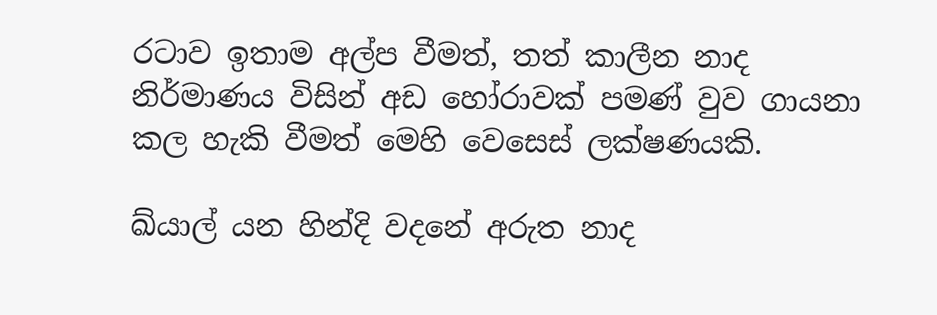රටාව ඉතාම අල්ප වීමත්, තත් කාලීන නාද නිර්මාණය විසින් අඩ හෝරාවක් පමණ් වුව ගායනා කල හැකි වීමත් මෙහි වෙසෙස් ලක්ෂණයකි.

ඛ්යාල් යන හින්දි වදනේ අරුත නාද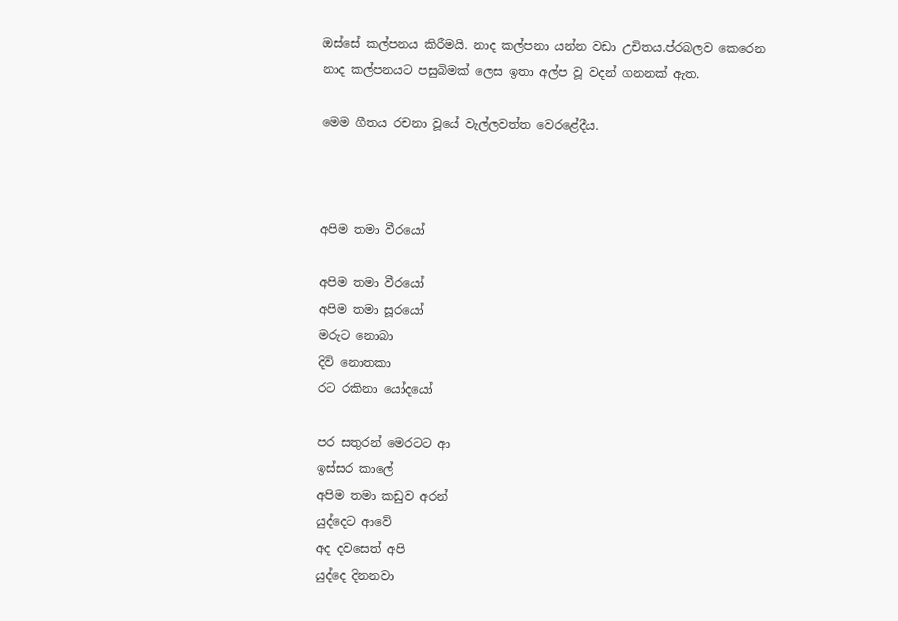ඔස්සේ කල්පනය කිරීමයි. නාද කල්පනා යන්න වඩා උචිතය.ප්රබලව කෙරෙන නාද කල්පනයට පසුබිමක් ලෙස ඉතා අල්ප වූ වදන් ගනනක් ඇත.

මෙම ගීතය රචනා වූයේ වැල්ලවත්ත වෙරළේදීය.



අපිම තමා වීරයෝ

අපිම තමා වීරයෝ
අපිම තමා සූරයෝ
මරුට නොබා
දිවි නොතකා
රට රකිනා යෝදයෝ

පර සතුරන් මෙරටට ආ
ඉස්සර කාලේ
අපිම තමා කඩුව අරන්
යුද්දෙට ආවේ
අද දවසෙත් අපි
යුද්දෙ දිනනවා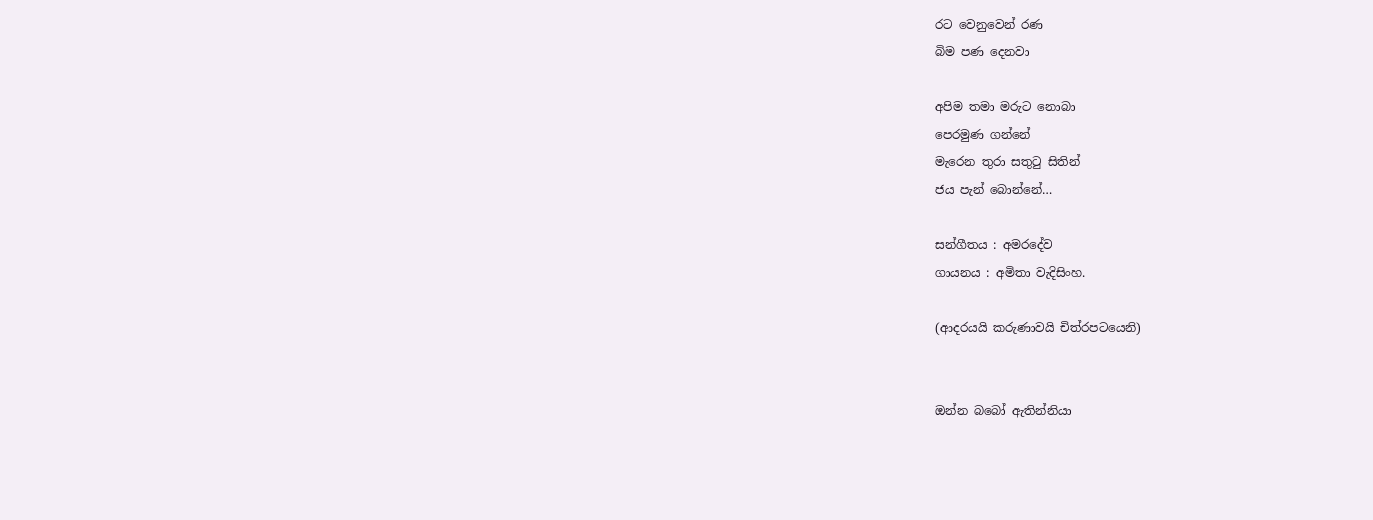රට වෙනුවෙන් රණ
බිම පණ දෙනවා

අපිම තමා මරුට නොබා
පෙරමුණ ගන්නේ
මැරෙන තුරා සතුටු සිතින්
ජය පැන් බොන්නේ…

සන්ගීතය : අමරදේව
ගායනය : අමිතා වැදිසිංහ.

(ආදරයයි කරුණාවයි චිත්රපටයෙනි)


ඔන්න බබෝ ඇතින්නියා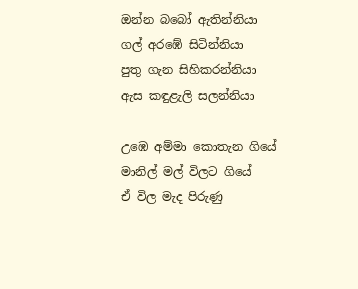ඔන්න බබෝ ඇතින්නියා
ගල් අරඹේ සිටින්නියා
පුතු ගැන සිහිකරන්නියා
ඇස කඳුළැලි සලන්නියා

උඹෙ අම්මා කොතැන ගියේ
මානිල් මල් විලට ගියේ
ඒ විල මැද පිරුණු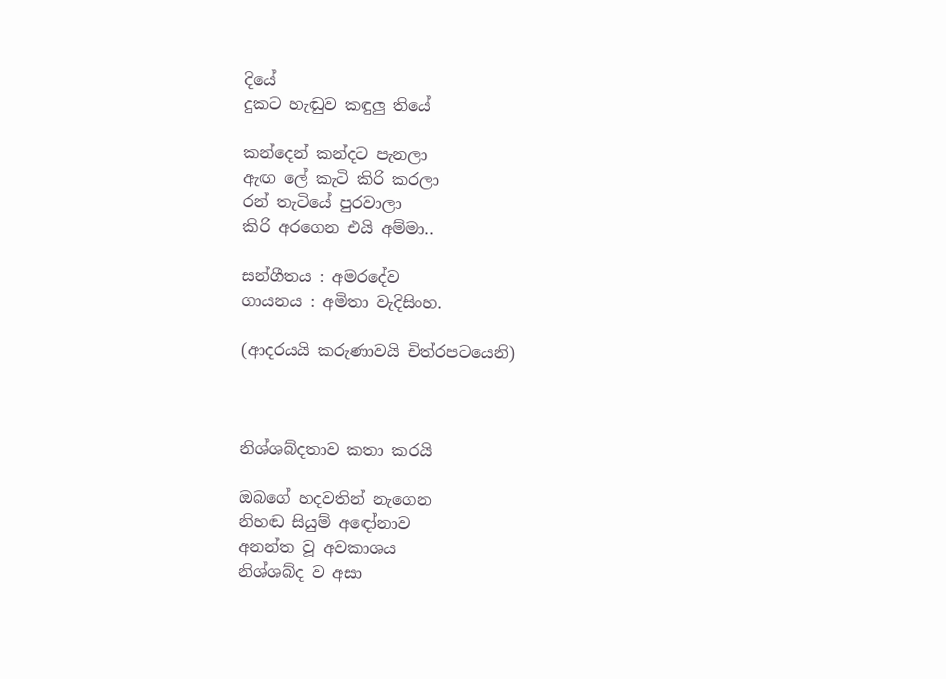දියේ
දුකට හැඬුව කඳුලු තියේ

කන්දෙන් කන්දට පැනලා
ඇඟ ලේ කැටි කිරි කරලා
රන් තැටියේ පුරවාලා
කිරි අරගෙන එයි අම්මා..

සන්ගීතය : අමරදේව
ගායනය : අමිතා වැදිසිංහ.

(ආදරයයි කරුණාවයි චිත්රපටයෙනි)



නිශ්ශබ්දතාව කතා කරයි

ඔබගේ හදවතින් නැගෙන
නිහඬ සියුම් අඳෝනාව
අනන්ත වූ අවකාශය
නිශ්ශබ්ද ව අසා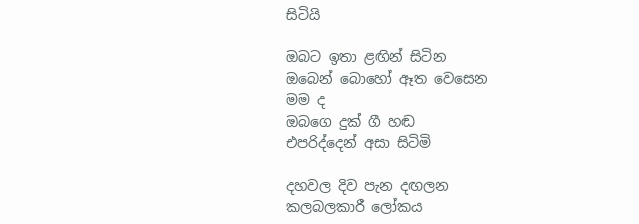සිටියි

ඔබට ඉතා ළඟින් සිටින
ඔබෙන් බොහෝ ඈත වෙසෙන
මම ද
ඔබගෙ දුක් ගී හඬ
එපරිද්දෙන් අසා සිටිමි

දහවල දිව පැන දඟලන
කලබලකාරී ලෝකය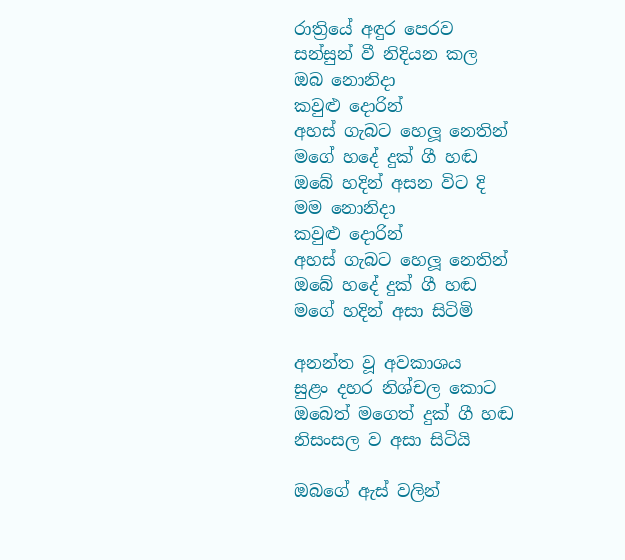රාත්‍රියේ අඳුර පෙරව
සන්සුන් වී නිදියන කල
ඔබ නොනිදා
කවුළු දොරින්
අහස් ගැබට හෙලූ නෙතින්
මගේ හදේ දුක් ගී හඬ
ඔබේ හදින් අසන විට දි
මම නොනිදා
කවුළු දොරින්
අහස් ගැබට හෙලූ නෙතින්
ඔබේ හදේ දුක් ගී හඬ
මගේ හදින් අසා සිටිමි

අනන්ත වූ අවකාශය
සුළං දහර නිශ්චල කොට
ඔබෙත් මගෙත් දුක් ගී හඬ
නිසංසල ව අසා සිටියි

ඔබගේ ඇස් වලින්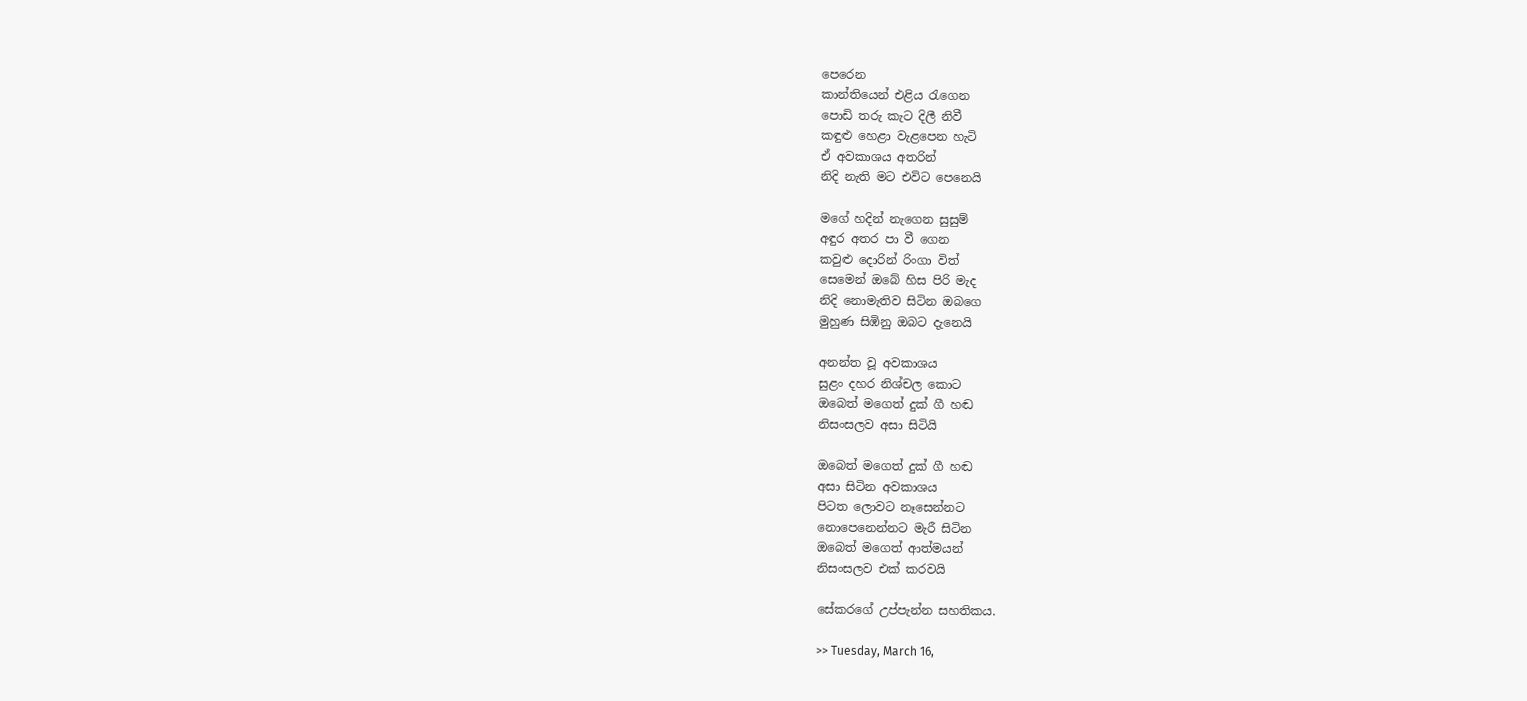පෙරෙන
කාන්තියෙන් එළිය රැගෙන
පොඩි තරු කැට දිලී නිවී
කඳුළු හෙළා වැළපෙන හැටි
ඒ අවකාශය අතරින්
නිදි නැති මට එවිට පෙනෙයි

මගේ හදින් නැගෙන සුසුම්
අඳුර අතර පා වී ගෙන
කවුළු දොරින් රිංගා විත්
සෙමෙන් ඔබේ හිස පිරි මැද
නිදි නොමැතිව සිටින ඔබගෙ
මුහුණ සිඹිනු ඔබට දැනෙයි

අනන්ත වූ අවකාශය
සුළං දහර නිශ්චල කොට
ඔබෙත් මගෙත් දුක් ගී හඬ
නිසංසලව අසා සිටියි

ඔබෙත් මගෙත් දුක් ගී හඬ
අසා සිටින අවකාශය
පිටත ලොවට නෑසෙන්නට
නොපෙනෙන්නට මැරී සිටින
ඔබෙත් මගෙත් ආත්මයන්
නිසංසලව එක් කරවයි

සේකරගේ උප්පැන්න සහතිකය.

>> Tuesday, March 16,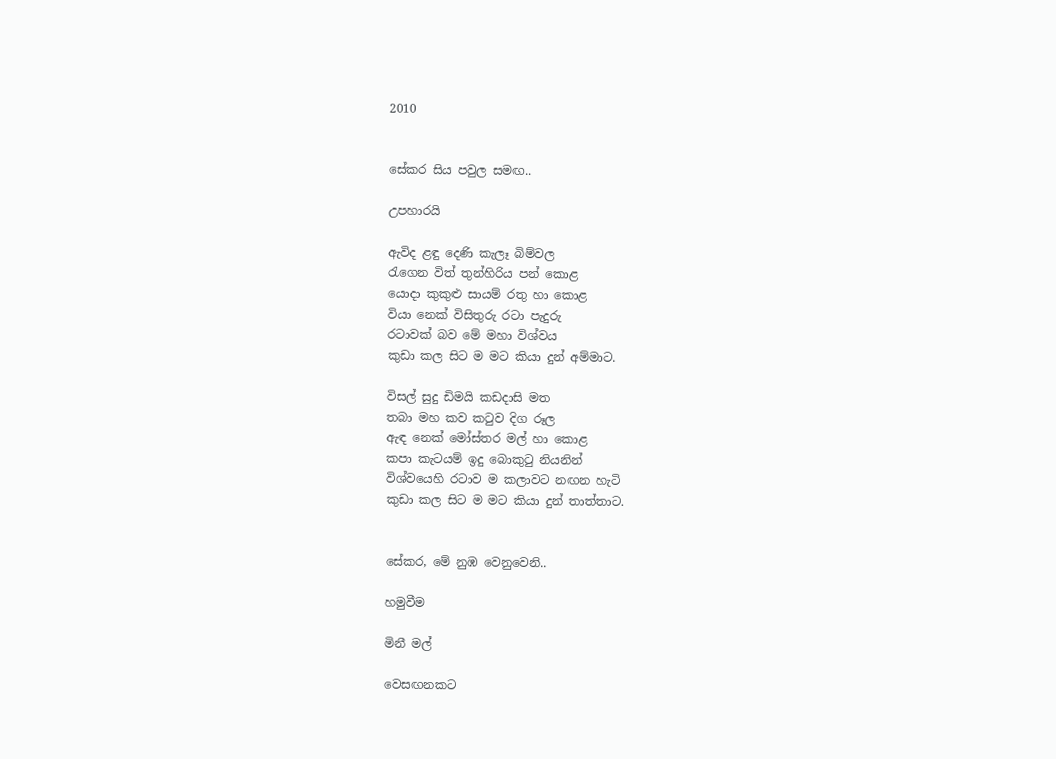2010


සේකර සිය පවුල සමඟ..

උපහාරයි

ඇවිද ළඳු දෙණි කැලෑ බිම්වල
රැගෙන විත් තුන්හිරිය පන් කොළ
යොදා කුකුළු සායම් රතු හා කොළ
වියා නෙක් විසිතුරු රටා පැදුරු
රටාවක් බව මේ මහා විශ්වය
කුඩා කල සිට ම මට කියා දුන් අම්මාට.

විසල් සුදු ඩිමයි කඩදාසි මත
තබා මහ කව කටුව දිග රූල
ඇඳ නෙක් මෝස්තර මල් හා කොළ
කපා කැටයම් ඉදු බොකුටු නියනින්
විශ්වයෙහි රටාව ම කලාවට නඟන හැටි
කුඩා කල සිට ම මට කියා දුන් තාත්තාට.


සේකර, මේ නුඹ වෙනුවෙනි..

හමුවීම

මිනී මල්

වෙසඟනකට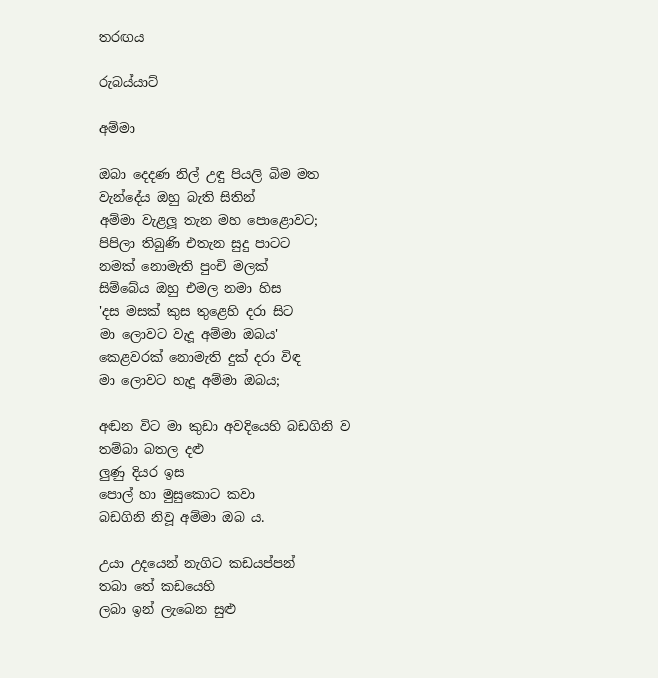තරඟය

රුබය්යාට්

අම්මා

ඔබා දෙදණ නිල් උඳු පියලි බිම මත
වැන්දේය ඔහු බැති සිතින්
අම්මා වැළලූ තැන මහ පොළොවට;
පිපිලා තිබුණි එතැන සුදු පාටට
නමක් නොමැති පුංචි මලක්
සිම්බේය ඔහු එමල නමා හිස
'දස මසක් කුස තුළෙහි දරා සිට
මා ලොවට වැදූ අම්මා ඔබය'
කෙළවරක් නොමැති දුක් දරා විඳ
මා ලොවට හැදූ අම්මා ඔබය;

අඬන විට මා කුඩා අවදියෙහි බඩගිනි ව
තම්බා බතල දළු
ලුණු දියර ඉස
පොල් හා මුසුකොට කවා
බඩගිනි නිවූ අම්මා ඔබ ය.

උයා උදයෙන් නැගිට කඩයප්පන්
තබා තේ කඩයෙහි
ලබා ඉන් ලැබෙන සුළු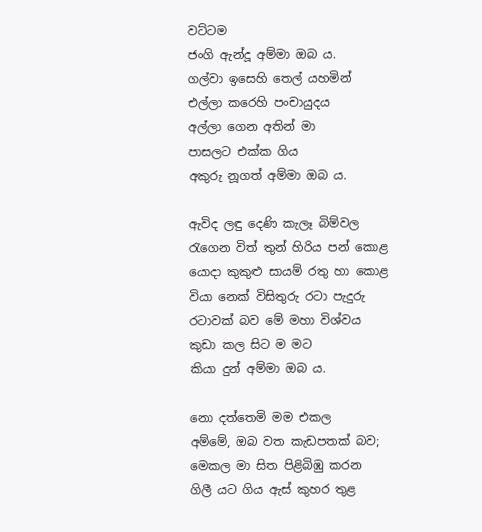වට්ටම
ජංගි ඇන්දූ අම්මා ඔබ ය.
ගල්වා ඉසෙහි තෙල් යහමින්
එල්ලා කරෙහි පංචායුදය
අල්ලා ගෙන අතින් මා
පාසලට එක්ක ගිය
අකුරු නූගත් අම්මා ඔබ ය.

ඇවිද ලඳු දෙණි කැලෑ බිම්වල
රැගෙන විත් තුන් හිරිය පන් කොළ
යොදා කුකුළු සායම් රතු හා කොළ
වියා නෙක් විසිතුරු රටා පැදුරු
රටාවක් බව මේ මහා විශ්වය
කුඩා කල සිට ම මට
කියා දුන් අම්මා ඔබ ය.

නො දත්තෙමි මම එකල
අම්මේ, ඔබ වත කැඩපතක් බව;
මෙකල මා සිත පිළිබිඹු කරන
ගිලී යට ගිය ඇස් කුහර තුළ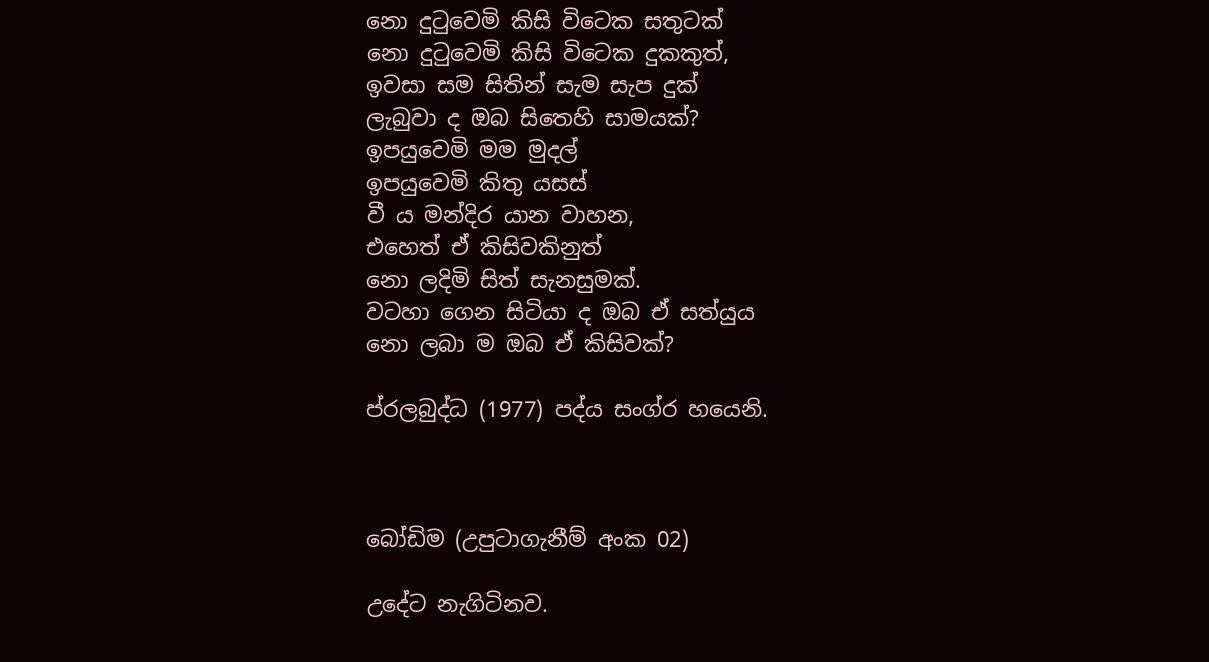නො දුටුවෙමි කිසි විටෙක සතුටක්
නො දුටුවෙමි කිසි විටෙක දුකකුත්,
ඉවසා සම සිතින් සැම සැප දුක්
ලැබුවා ද ඔබ සිතෙහි සාමයක්?
ඉපයුවෙමි මම මුදල්
ඉපයුවෙමි කිතු යසස්
වී ය මන්දිර යාන වාහන,
එහෙත් ඒ කිසිවකිනුත්
නො ලදිමි සිත් සැනසුමක්.
වටහා ගෙන සිටියා ද ඔබ ඒ සත්යුය
නො ලබා ම ඔබ ඒ කිසිවක්?

ප්රලබුද්ධ (1977) පද්ය සංග්ර හයෙනි.



බෝඩිම (උපුටාගැනීම් අංක 02)

උදේට නැගිටිනව.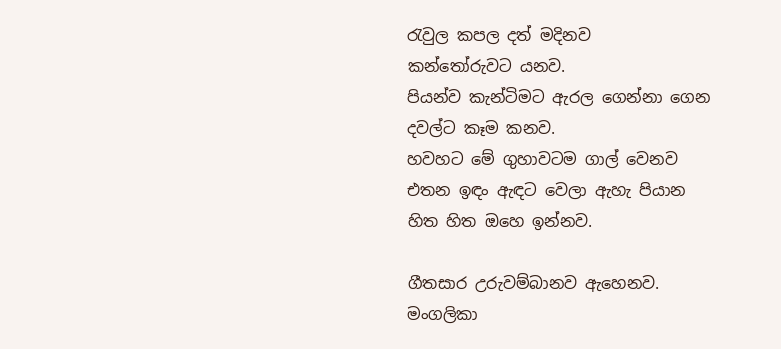රැවුල කපල දත් මදිනව
කන්තෝරුවට යනව.
පියන්ව කැන්ටිමට ඇරල ගෙන්නා ගෙන
දවල්ට කෑම කනව.
හවහට මේ ගුහාවටම ගාල් වෙනව
එතන ඉඳං ඇඳට වෙලා ඇහැ පියාන
හිත හිත ඔහෙ ඉන්නව.

ගීතසාර උරුවම්බානව ඇහෙනව.
මංගලිකා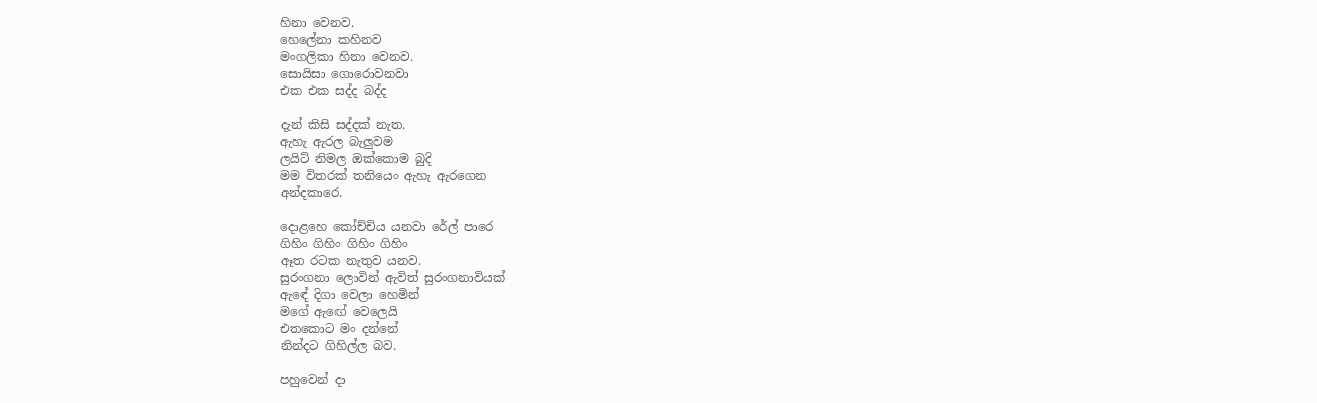හිනා වෙනව.
හෙලේනා කහිනව
මංගලිකා හිනා වෙනව.
සොයිසා ගොරොවනවා
එක එක සද්ද බද්ද

දැන් කිසි සද්දක් නැත.
ඇහැ ඇරල බැලුවම
ලයිට් නිමල ඔක්කොම බුදි
මම විතරක් තනියෙං ඇහැ ඇරගෙන
අන්දකාරෙ.

දොළහෙ කෝච්චිය යනවා රේල් පාරෙ
ගිහිං ගිහිං ගිහිං ගිහිං
ඈත රටක නැතුව යනව.
සුරංගනා ලොවින් ඇවිත් සුරංගනාවියක්
ඇඳේ දිගා වෙලා හෙමින්
මගේ ඇඟේ වෙලෙයි
එතකොට මං දන්නේ
නින්දට ගිහිල්ල බව.

පහුවෙන් දා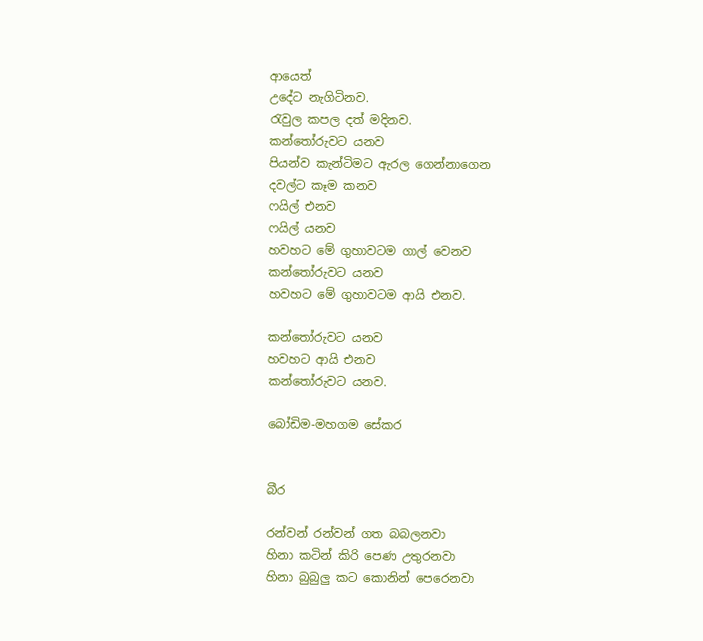ආයෙත්
උදේට නැගිටිනව.
රැවුල කපල දත් මදිනව.
කන්තෝරුවට යනව
පියන්ව කැන්ටිමට ඇරල ගෙන්නාගෙන
දවල්ට කෑම කනව
ෆයිල් එනව
ෆයිල් යනව
හවහට මේ ගුහාවටම ගාල් වෙනව
කන්තෝරුවට යනව
හවහට මේ ගුහාවටම ආයි එනව.

කන්තෝරුවට යනව
හවහට ආයි එනව
කන්තෝරුවට යනව.

බෝඩිම-මහගම සේකර


බීර

රන්වන් රන්වන් ගත බබලනවා
හිනා කටින් කිරි පෙණ උතුරනවා
හිනා බුබුලු කට කොනින් පෙරෙනවා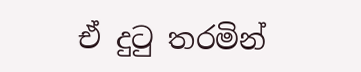ඒ දුටු තරමින්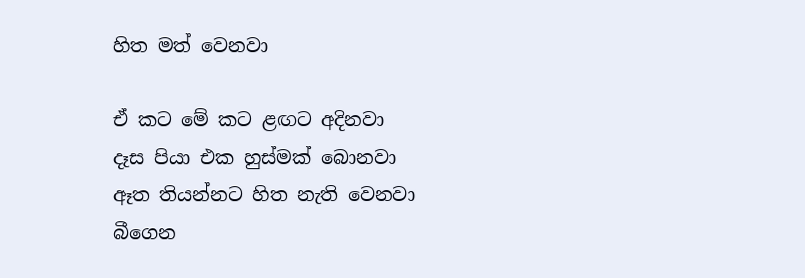හිත මත් වෙනවා

ඒ කට මේ කට ළඟට අදිනවා
දෑස පියා එක හුස්මක් බොනවා
ඈත තියන්නට හිත නැති වෙනවා
බීගෙන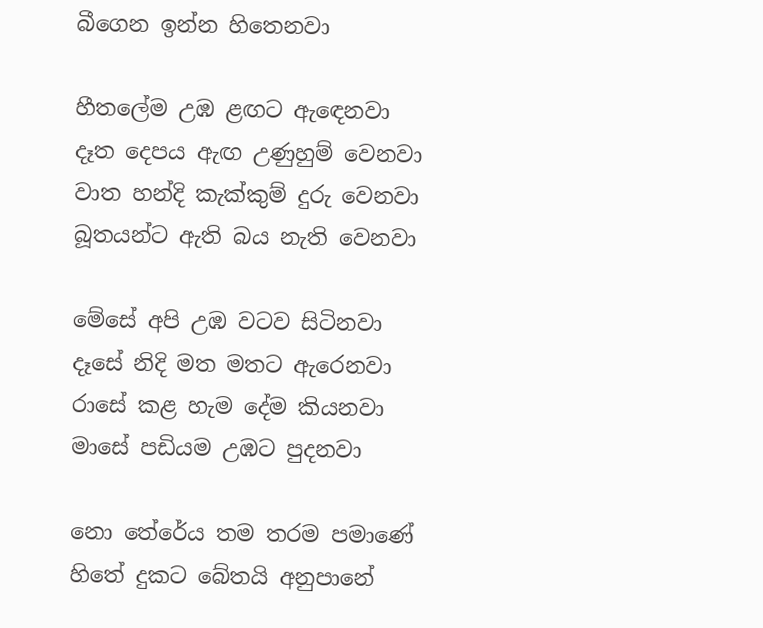බීගෙන ඉන්න හිතෙනවා

හීතලේම උඹ ළඟට ඇඳෙනවා
දෑත දෙපය ඇඟ උණුහුම් වෙනවා
වාත හන්දි කැක්කුම් දුරු වෙනවා
බූතයන්ට ඇති බය නැති වෙනවා

මේසේ අපි උඹ වටව සිටිනවා
දෑසේ නිදි මත මතට ඇරෙනවා
රාසේ කළ හැම දේම කියනවා
මාසේ පඩියම උඹට පුදනවා

නො තේරේය තම තරම පමාණේ
හිතේ දුකට බේතයි අනුපානේ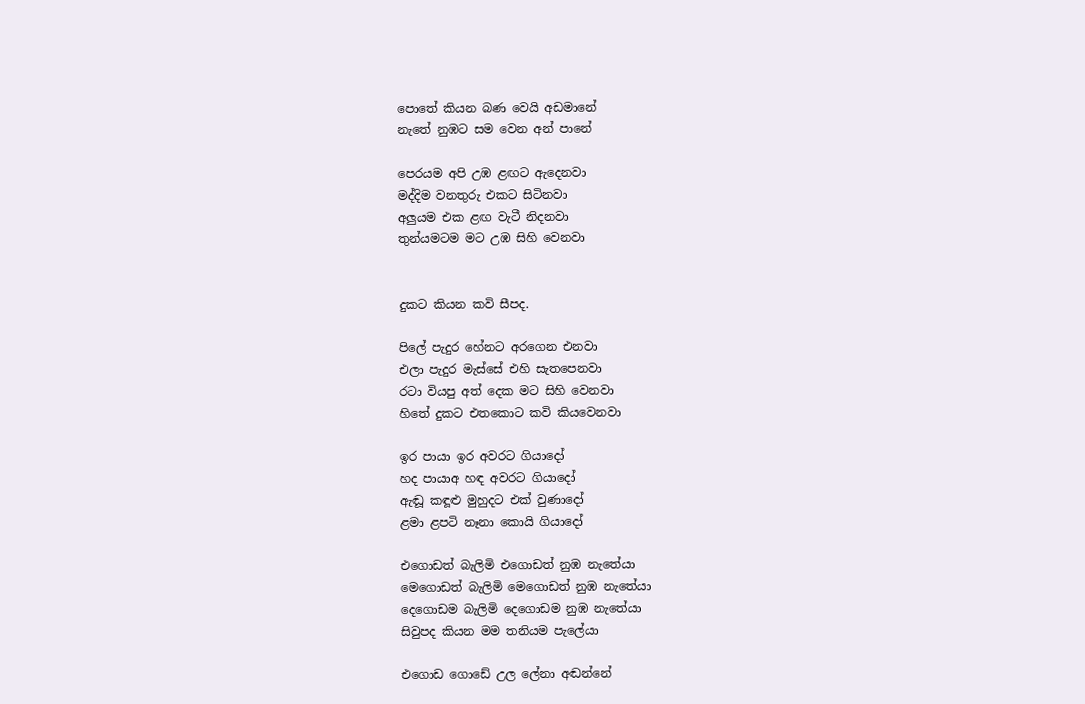පොතේ කියන බණ වෙයි අඩමානේ
නැතේ නුඹට සම වෙන අන් පානේ

පෙරයම අපි උඹ ළඟට ඇදෙනවා
මද්දිම වනතුරු එකට සිටිනවා
අලුයම එක ළඟ වැටී නිදනවා
තුන්යමටම මට උඹ සිහි වෙනවා


දුකට කියන කවි සීපද.

පිලේ පැදුර හේනට අරගෙන එනවා
එලා පැදුර මැස්සේ එහි සැතපෙනවා
රටා වියපු අත් දෙක මට සිහි වෙනවා
හිතේ දුකට එතකොට කවි කියවෙනවා

ඉර පායා ඉර අවරට ගියාදෝ
හද පායාඅ හඳ අවරට ගියාදෝ
ඇඬූ කඳූළු මුහුදට එක් වුණාදෝ
ළමා ළපටි නෑනා කොයි ගියාදෝ

එගොඩත් බැලිමි එගොඩත් නුඹ නැතේයා
මෙගොඩත් බැලිමි මෙගොඩත් නුඹ නැතේයා
දෙගොඩම බැලිමි දෙගොඩම නුඹ නැතේයා
සිවුපද කියන මම තනියම පැලේයා

එගොඩ ගොඩේ උල ලේනා අඬන්නේ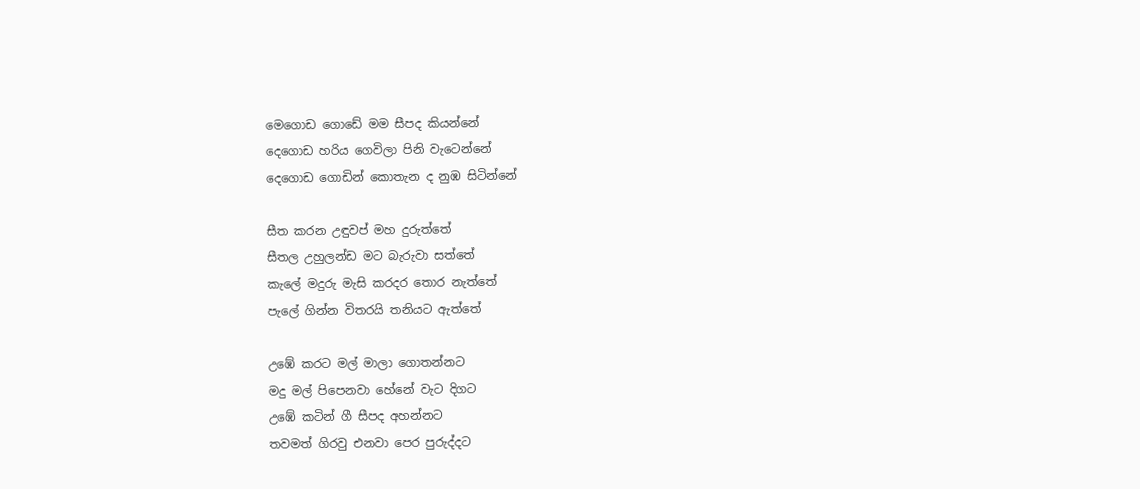මෙගොඩ ගොඩේ මම සීපද කියන්නේ
දෙගොඩ හරිය ගෙවිලා පිනි වැටෙන්නේ
දෙගොඩ ගොඩින් කොතැන ද නුඹ සිටින්නේ

සීත කරන උඳුවප් මහ දුරුත්තේ
සීතල උහුලන්ඩ මට බැරුවා සත්තේ
කැලේ මදුරු මැසි කරදර තොර නැත්තේ
පැලේ ගින්න විතරයි තනියට ඇත්තේ

උඹේ කරට මල් මාලා ගොතන්නට
මදු මල් පිපෙනවා හේනේ වැට දිගට
උඹේ කටින් ගී සීපද අහන්නට
තවමත් ගිරවු එනවා පෙර පුරුද්දට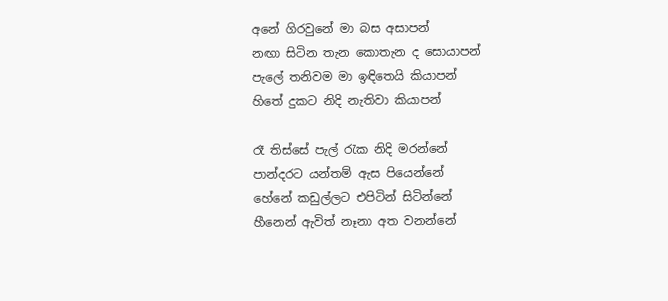අනේ ගිරවුනේ මා බස අසාපන්
නඟා සිටින තැන කොතැන ද සොයාපන්
පැලේ තනිවම මා ඉඳිතෙයි කියාපන්
හිතේ දුකට නිදි නැතිවා කියාපන්

රෑ තිස්සේ පැල් රැක නිදි මරන්නේ
පාන්දරට යන්තම් ඇස පියෙන්නේ
හේනේ කඩුල්ලට එපිටින් සිටින්නේ
හීනෙන් ඇවිත් නෑනා අත වනන්නේ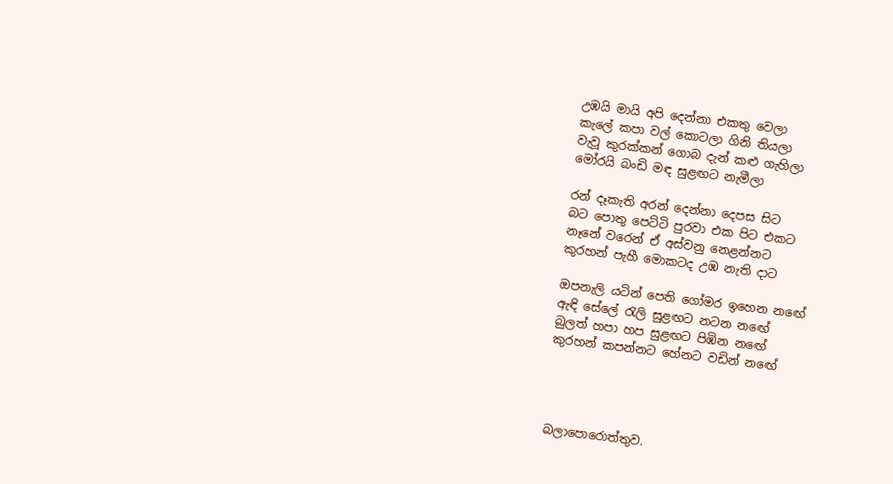උඹයි මායි අපි දෙන්නා එකතු වෙලා
කැලේ කපා වල් කොටලා ගිනි තියලා
වැවූ කුරක්කන් ගොබ දැන් කළු ගැහිලා
මෝරයි බංඩි මඳ සුළඟට නැමීලා

රන් දෑකැති අරන් දෙන්නා දෙපස සිට
බට පොතු පෙට්ටි පුරවා එක පිට එකට
නෑනේ වරෙන් ඒ අස්වනු නෙළන්නට
කුරහන් පැහී මොකටද උඹ නැති දාට

ඔපනැලි යටින් පෙති ගෝමර ඉහෙන නඟේ
ඇඳි සේලේ රැලි සුළඟට නටන නඟේ
බුලත් හපා හප සුළඟට පිඹින නඟේ
කුරහන් කපන්නට හේනට වඩින් නඟේ




බලාපොරොත්තුව.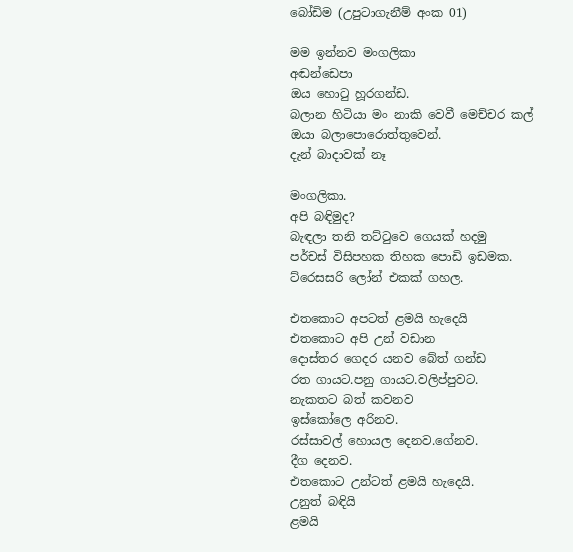බෝඩිම (උපුටාගැනීම් අංක 01)

මම ඉන්නව මංගලිකා
අඬන්ඩෙපා
ඔය හොටු හූරගන්ඩ.
බලාන හිටියා මං නාකි වෙවී මෙච්චර කල්
ඔයා බලාපොරොත්තුවෙන්.
දැන් බාදාවක් නෑ

මංගලිකා.
අපි බඳිමුද?
බැඳලා තනි තට්ටුවෙ ගෙයක් හදමු
පර්චස් විසිපහක තිහක පොඩි ඉඩමක.
ට්රෙසසරි ලෝන් එකක් ගහල.

එතකොට අපටත් ළමයි හැදෙයි
එතකොට අපි උන් වඩාන
දොස්තර ගෙදර යනව බේත් ගන්ඩ
රත ගායට.පනු ගායට.වලිප්පුවට.
නැකතට බත් කවනව
ඉස්කෝලෙ අරිනව.
රස්සාවල් හොයල දෙනව.ගේනව.
දීග දෙනව.
එතකොට උන්ටත් ළමයි හැදෙයි.
උනුත් බඳියි
ළමයි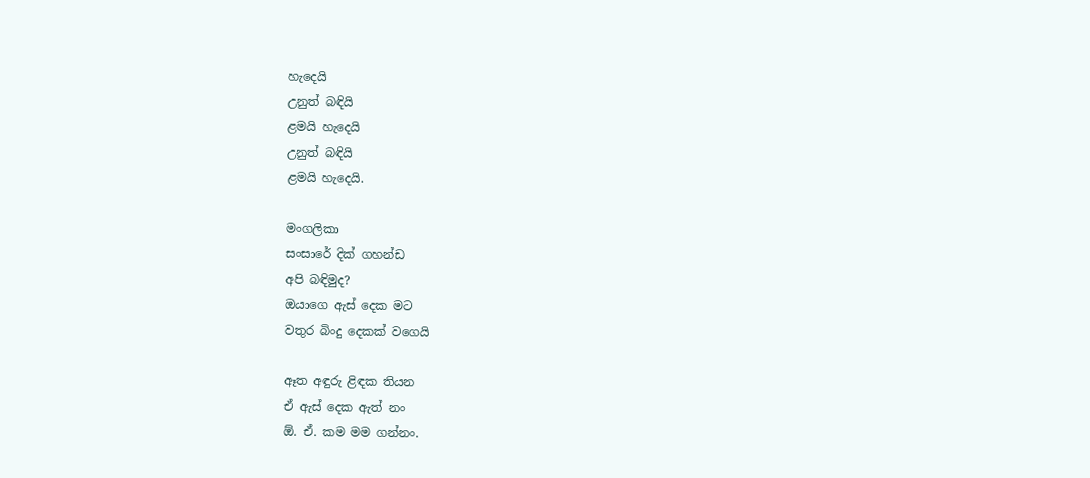හැදෙයි
උනුත් බඳියි
ළමයි හැදෙයි
උනුත් බඳියි
ළමයි හැදෙයි.

මංගලිකා
සංසාරේ දික් ගහන්ඩ
අපි බඳිමුද?
ඔයාගෙ ඇස් දෙක මට
වතුර බිංදු දෙකක් වගෙයි

ඈත අඳුරු ළිඳක තියන
ඒ ඇස් දෙක ඇත් නං
ඕ. ඒ. කම මම ගන්නං.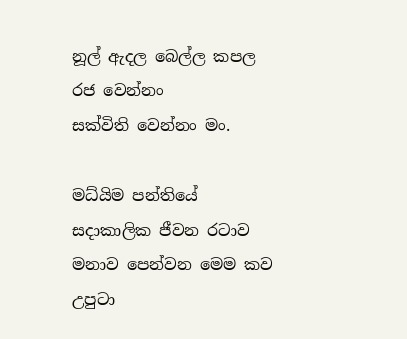නූල් ඇදල බෙල්ල කපල
රජ වෙන්නං
සක්විති වෙන්නං මං.

මධ්යිම පන්තියේ සදාකාලික ජීවන රටාව
මනාව පෙන්වන මෙම කව උපුටා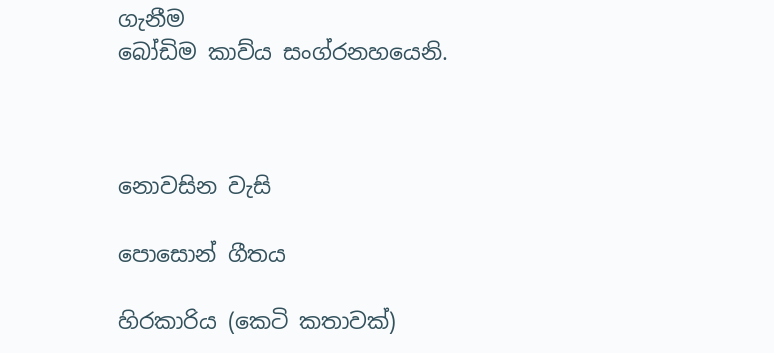ගැනීම
බෝඩිම කාව්ය සංග්රනහයෙනි.



නොවසින වැසි

පොසොන් ගීතය

හිරකාරිය (කෙටි කතාවක්)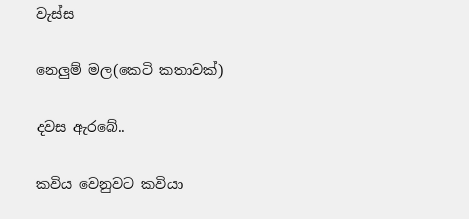වැස්ස

නෙලුම් මල(කෙටි කතාවක්)

දවස ඇරබේ..

කවිය වෙනුවට කවියා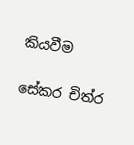කියවීම

සේකර චිත්ර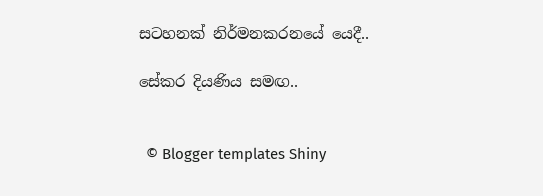සටහනක් නිර්මනකරනයේ යෙදී..

සේකර දියණිය සමඟ..


  © Blogger templates Shiny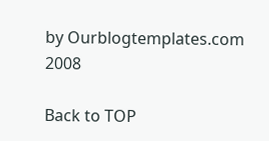by Ourblogtemplates.com 2008

Back to TOP